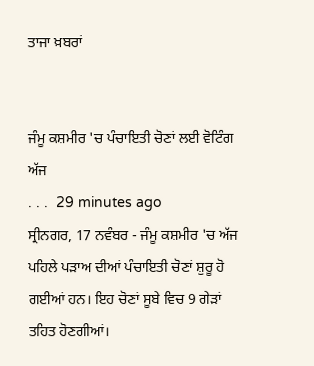ਤਾਜਾ ਖ਼ਬਰਾਂ


ਜੰਮੂ ਕਸ਼ਮੀਰ 'ਚ ਪੰਚਾਇਤੀ ਚੋਣਾਂ ਲਈ ਵੋਟਿੰਗ ਅੱਜ
. . .  29 minutes ago
ਸ੍ਰੀਨਗਰ, 17 ਨਵੰਬਰ - ਜੰਮੂ ਕਸ਼ਮੀਰ 'ਚ ਅੱਜ ਪਹਿਲੇ ਪੜਾਅ ਦੀਆਂ ਪੰਚਾਇਤੀ ਚੋਣਾਂ ਸ਼ੁਰੂ ਹੋ ਗਈਆਂ ਹਨ। ਇਹ ਚੋਣਾਂ ਸੂਬੇ ਵਿਚ 9 ਗੇੜਾਂ ਤਹਿਤ ਹੋਣਗੀਆਂ।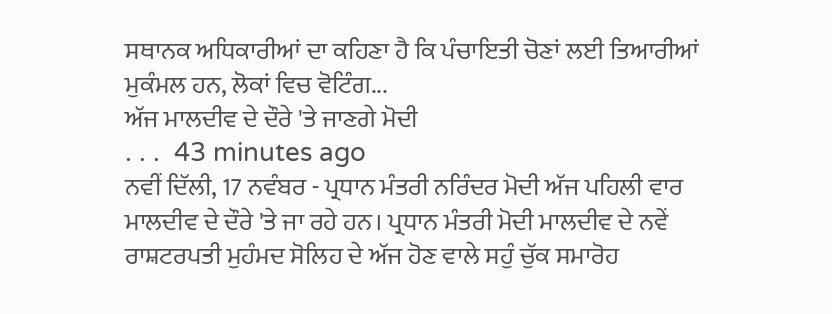ਸਥਾਨਕ ਅਧਿਕਾਰੀਆਂ ਦਾ ਕਹਿਣਾ ਹੈ ਕਿ ਪੰਚਾਇਤੀ ਚੋਣਾਂ ਲਈ ਤਿਆਰੀਆਂ ਮੁਕੰਮਲ ਹਨ, ਲੋਕਾਂ ਵਿਚ ਵੋਟਿੰਗ...
ਅੱਜ ਮਾਲਦੀਵ ਦੇ ਦੌਰੇ 'ਤੇ ਜਾਣਗੇ ਮੋਦੀ
. . .  43 minutes ago
ਨਵੀਂ ਦਿੱਲੀ, 17 ਨਵੰਬਰ - ਪ੍ਰਧਾਨ ਮੰਤਰੀ ਨਰਿੰਦਰ ਮੋਦੀ ਅੱਜ ਪਹਿਲੀ ਵਾਰ ਮਾਲਦੀਵ ਦੇ ਦੌਰੇ 'ਤੇ ਜਾ ਰਹੇ ਹਨ। ਪ੍ਰਧਾਨ ਮੰਤਰੀ ਮੋਦੀ ਮਾਲਦੀਵ ਦੇ ਨਵੇਂ ਰਾਸ਼ਟਰਪਤੀ ਮੁਹੰਮਦ ਸੋਲਿਹ ਦੇ ਅੱਜ ਹੋਣ ਵਾਲੇ ਸਹੁੰ ਚੁੱਕ ਸਮਾਰੋਹ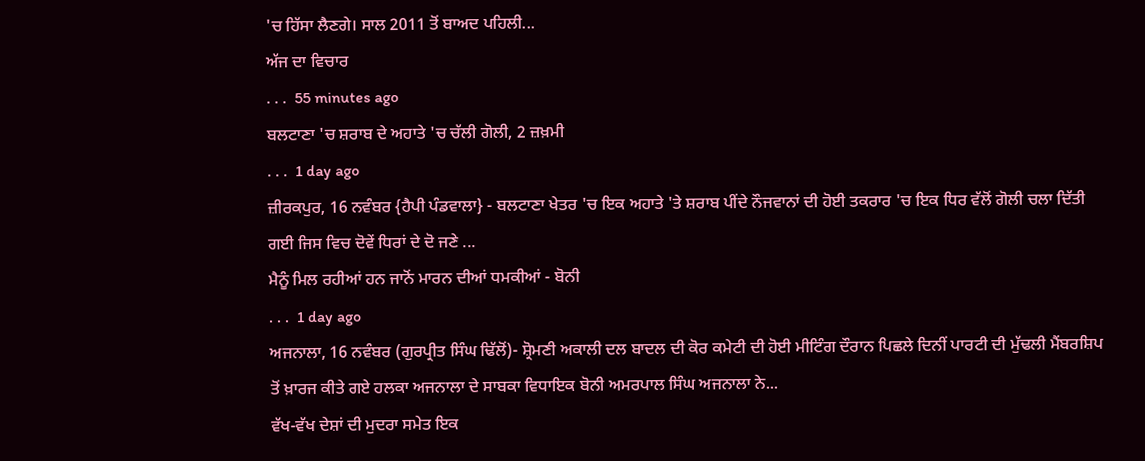'ਚ ਹਿੱਸਾ ਲੈਣਗੇ। ਸਾਲ 2011 ਤੋਂ ਬਾਅਦ ਪਹਿਲੀ...
ਅੱਜ ਦਾ ਵਿਚਾਰ
. . .  55 minutes ago
ਬਲਟਾਣਾ 'ਚ ਸ਼ਰਾਬ ਦੇ ਅਹਾਤੇ 'ਚ ਚੱਲੀ ਗੋਲੀ, 2 ਜ਼ਖ਼ਮੀ
. . .  1 day ago
ਜ਼ੀਰਕਪੁਰ, 16 ਨਵੰਬਰ {ਹੈਪੀ ਪੰਡਵਾਲਾ} - ਬਲਟਾਣਾ ਖੇਤਰ 'ਚ ਇਕ ਅਹਾਤੇ 'ਤੇ ਸ਼ਰਾਬ ਪੀਂਦੇ ਨੌਜਵਾਨਾਂ ਦੀ ਹੋਈ ਤਕਰਾਰ 'ਚ ਇਕ ਧਿਰ ਵੱਲੋਂ ਗੋਲੀ ਚਲਾ ਦਿੱਤੀ ਗਈ ਜਿਸ ਵਿਚ ਦੋਵੇਂ ਧਿਰਾਂ ਦੇ ਦੋ ਜਣੇ ...
ਮੈਨੂੰ ਮਿਲ ਰਹੀਆਂ ਹਨ ਜਾਨੋਂ ਮਾਰਨ ਦੀਆਂ ਧਮਕੀਆਂ - ਬੋਨੀ
. . .  1 day ago
ਅਜਨਾਲਾ, 16 ਨਵੰਬਰ (ਗੁਰਪ੍ਰੀਤ ਸਿੰਘ ਢਿੱਲੋਂ)- ਸ਼੍ਰੋਮਣੀ ਅਕਾਲੀ ਦਲ ਬਾਦਲ ਦੀ ਕੋਰ ਕਮੇਟੀ ਦੀ ਹੋਈ ਮੀਟਿੰਗ ਦੌਰਾਨ ਪਿਛਲੇ ਦਿਨੀਂ ਪਾਰਟੀ ਦੀ ਮੁੱਢਲੀ ਮੈਂਬਰਸ਼ਿਪ ਤੋਂ ਖ਼ਾਰਜ ਕੀਤੇ ਗਏ ਹਲਕਾ ਅਜਨਾਲਾ ਦੇ ਸਾਬਕਾ ਵਿਧਾਇਕ ਬੋਨੀ ਅਮਰਪਾਲ ਸਿੰਘ ਅਜਨਾਲਾ ਨੇ...
ਵੱਖ-ਵੱਖ ਦੇਸ਼ਾਂ ਦੀ ਮੁਦਰਾ ਸਮੇਤ ਇਕ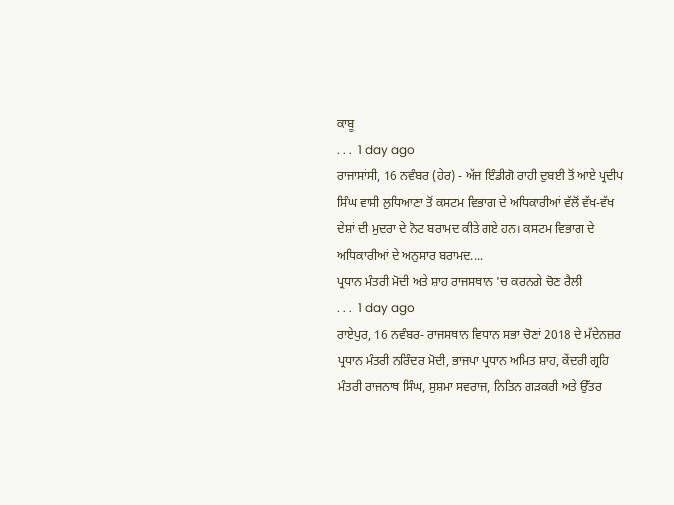ਕਾਬੂ
. . .  1 day ago
ਰਾਜਾਸਾਂਸੀ, 16 ਨਵੰਬਰ (ਹੇਰ) - ਅੱਜ ਇੰਡੀਗੋ ਰਾਹੀ ਦੁਬਈ ਤੋਂ ਆਏ ਪ੍ਰਦੀਪ ਸਿੰਘ ਵਾਸੀ ਲੁਧਿਆਣਾ ਤੋਂ ਕਸਟਮ ਵਿਭਾਗ ਦੇ ਅਧਿਕਾਰੀਆਂ ਵੱਲੋਂ ਵੱਖ-ਵੱਖ ਦੇਸ਼ਾਂ ਦੀ ਮੁਦਰਾ ਦੇ ਨੋਟ ਬਰਾਮਦ ਕੀਤੇ ਗਏ ਹਨ। ਕਸਟਮ ਵਿਭਾਗ ਦੇ ਅਧਿਕਾਰੀਆਂ ਦੇ ਅਨੁਸਾਰ ਬਰਾਮਦ....
ਪ੍ਰਧਾਨ ਮੰਤਰੀ ਮੋਦੀ ਅਤੇ ਸ਼ਾਹ ਰਾਜਸਥਾਨ 'ਚ ਕਰਨਗੇ ਚੋਣ ਰੈਲੀ
. . .  1 day ago
ਰਾਏਪੁਰ, 16 ਨਵੰਬਰ- ਰਾਜਸਥਾਨ ਵਿਧਾਨ ਸਭਾ ਚੋਣਾਂ 2018 ਦੇ ਮੱਦੇਨਜ਼ਰ ਪ੍ਰਧਾਨ ਮੰਤਰੀ ਨਰਿੰਦਰ ਮੋਦੀ, ਭਾਜਪਾ ਪ੍ਰਧਾਨ ਅਮਿਤ ਸ਼ਾਹ, ਕੇਂਦਰੀ ਗ੍ਰਹਿ ਮੰਤਰੀ ਰਾਜਨਾਥ ਸਿੰਘ, ਸੁਸ਼ਮਾ ਸਵਰਾਜ, ਨਿਤਿਨ ਗੜਕਰੀ ਅਤੇ ਉੱਤਰ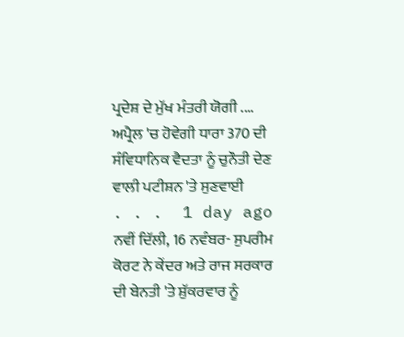ਪ੍ਰਦੇਸ਼ ਦੇ ਮੁੱਖ ਮੰਤਰੀ ਯੋਗੀ ....
ਅਪ੍ਰੈਲ 'ਚ ਹੋਵੇਗੀ ਧਾਰਾ 370 ਦੀ ਸੰਵਿਧਾਨਿਕ ਵੈਦਤਾ ਨੂੰ ਚੁਨੌਤੀ ਦੇਣ ਵਾਲੀ ਪਟੀਸ਼ਨ 'ਤੇ ਸੁਣਵਾਈ
. . .  1 day ago
ਨਵੀਂ ਦਿੱਲੀ, 16 ਨਵੰਬਰ- ਸੁਪਰੀਮ ਕੋਰਟ ਨੇ ਕੇਂਦਰ ਅਤੇ ਰਾਜ ਸਰਕਾਰ ਦੀ ਬੇਨਤੀ 'ਤੇ ਸ਼ੁੱਕਰਵਾਰ ਨੂੰ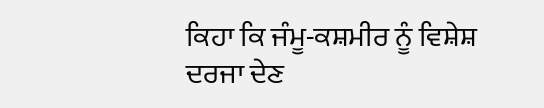ਕਿਹਾ ਕਿ ਜੰਮੂ-ਕਸ਼ਮੀਰ ਨੂੰ ਵਿਸ਼ੇਸ਼ ਦਰਜਾ ਦੇਣ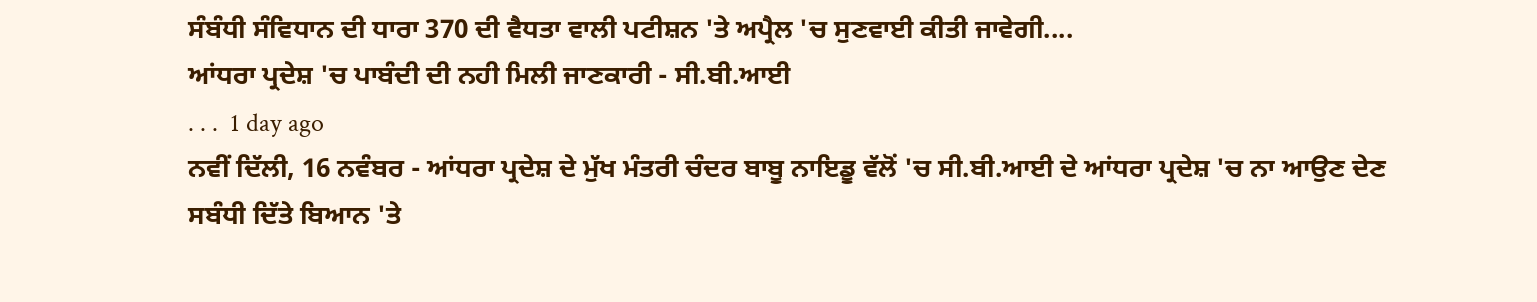ਸੰਬੰਧੀ ਸੰਵਿਧਾਨ ਦੀ ਧਾਰਾ 370 ਦੀ ਵੈਧਤਾ ਵਾਲੀ ਪਟੀਸ਼ਨ 'ਤੇ ਅਪ੍ਰੈਲ 'ਚ ਸੁਣਵਾਈ ਕੀਤੀ ਜਾਵੇਗੀ....
ਆਂਧਰਾ ਪ੍ਰਦੇਸ਼ 'ਚ ਪਾਬੰਦੀ ਦੀ ਨਹੀ ਮਿਲੀ ਜਾਣਕਾਰੀ - ਸੀ.ਬੀ.ਆਈ
. . .  1 day ago
ਨਵੀਂ ਦਿੱਲੀ, 16 ਨਵੰਬਰ - ਆਂਧਰਾ ਪ੍ਰਦੇਸ਼ ਦੇ ਮੁੱਖ ਮੰਤਰੀ ਚੰਦਰ ਬਾਬੂ ਨਾਇਡੂ ਵੱਲੋਂ 'ਚ ਸੀ.ਬੀ.ਆਈ ਦੇ ਆਂਧਰਾ ਪ੍ਰਦੇਸ਼ 'ਚ ਨਾ ਆਉਣ ਦੇਣ ਸਬੰਧੀ ਦਿੱਤੇ ਬਿਆਨ 'ਤੇ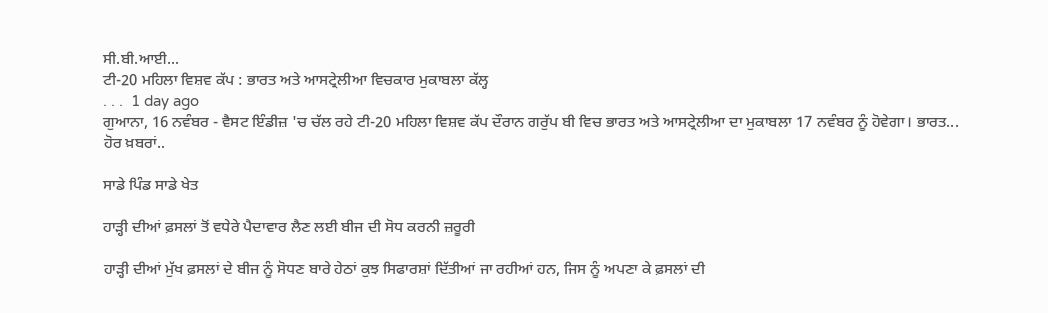ਸੀ.ਬੀ.ਆਈ...
ਟੀ-20 ਮਹਿਲਾ ਵਿਸ਼ਵ ਕੱਪ : ਭਾਰਤ ਅਤੇ ਆਸਟ੍ਰੇਲੀਆ ਵਿਚਕਾਰ ਮੁਕਾਬਲਾ ਕੱਲ੍ਹ
. . .  1 day ago
ਗੁਆਨਾ, 16 ਨਵੰਬਰ - ਵੈਸਟ ਇੰਡੀਜ਼ 'ਚ ਚੱਲ ਰਹੇ ਟੀ-20 ਮਹਿਲਾ ਵਿਸ਼ਵ ਕੱਪ ਦੌਰਾਨ ਗਰੁੱਪ ਬੀ ਵਿਚ ਭਾਰਤ ਅਤੇ ਆਸਟ੍ਰੇਲੀਆ ਦਾ ਮੁਕਾਬਲਾ 17 ਨਵੰਬਰ ਨੂੰ ਹੋਵੇਗਾ। ਭਾਰਤ...
ਹੋਰ ਖ਼ਬਰਾਂ..

ਸਾਡੇ ਪਿੰਡ ਸਾਡੇ ਖੇਤ

ਹਾੜ੍ਹੀ ਦੀਆਂ ਫ਼ਸਲਾਂ ਤੋਂ ਵਧੇਰੇ ਪੈਦਾਵਾਰ ਲੈਣ ਲਈ ਬੀਜ ਦੀ ਸੋਧ ਕਰਨੀ ਜ਼ਰੂਰੀ

ਹਾੜ੍ਹੀ ਦੀਆਂ ਮੁੱਖ ਫ਼ਸਲਾਂ ਦੇ ਬੀਜ ਨੂੰ ਸੋਧਣ ਬਾਰੇ ਹੇਠਾਂ ਕੁਝ ਸਿਫਾਰਸ਼ਾਂ ਦਿੱਤੀਆਂ ਜਾ ਰਹੀਆਂ ਹਨ, ਜਿਸ ਨੂੰ ਅਪਣਾ ਕੇ ਫ਼ਸਲਾਂ ਦੀ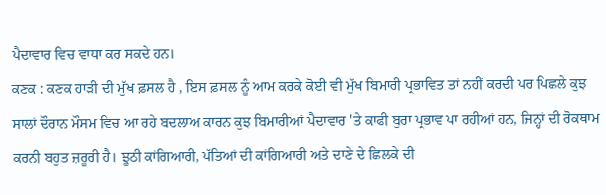ਪੈਦਾਵਾਰ ਵਿਚ ਵਾਧਾ ਕਰ ਸਕਦੇ ਹਨ।
ਕਣਕ : ਕਣਕ ਹਾੜੀ ਦੀ ਮੁੱਖ ਫ਼ਸਲ ਹੈ , ਇਸ ਫ਼ਸਲ ਨੂੰ ਆਮ ਕਰਕੇ ਕੋਈ ਵੀ ਮੁੱਖ ਬਿਮਾਰੀ ਪ੍ਰਭਾਵਿਤ ਤਾਂ ਨਹੀਂ ਕਰਦੀ ਪਰ ਪਿਛਲੇ ਕੁਝ ਸਾਲਾਂ ਦੌਰਾਨ ਮੌਸਮ ਵਿਚ ਆ ਰਹੇ ਬਦਲਾਅ ਕਾਰਨ ਕੁਝ ਬਿਮਾਰੀਆਂ ਪੈਦਾਵਾਰ 'ਤੇ ਕਾਫੀ ਬੁਰਾ ਪ੍ਰਭਾਵ ਪਾ ਰਹੀਆਂ ਹਨ, ਜਿਨ੍ਹਾਂ ਦੀ ਰੋਕਥਾਮ ਕਰਨੀ ਬਹੁਤ ਜ਼ਰੂਰੀ ਹੈ। ਝੂਠੀ ਕਾਂਗਿਆਰੀ, ਪੱਤਿਆਂ ਦੀ ਕਾਂਗਿਆਰੀ ਅਤੇ ਦਾਣੇ ਦੇ ਛਿਲਕੇ ਦੀ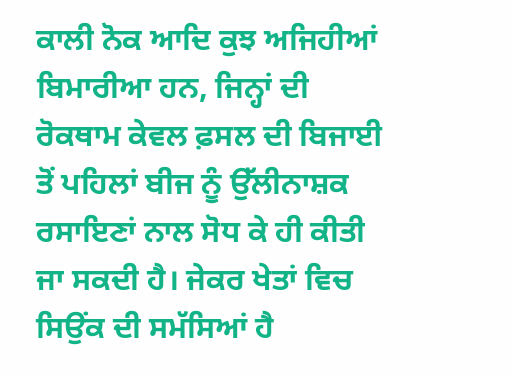ਕਾਲੀ ਨੋਕ ਆਦਿ ਕੁਝ ਅਜਿਹੀਆਂ ਬਿਮਾਰੀਆ ਹਨ, ਜਿਨ੍ਹਾਂ ਦੀ ਰੋਕਥਾਮ ਕੇਵਲ ਫ਼ਸਲ ਦੀ ਬਿਜਾਈ ਤੋਂ ਪਹਿਲਾਂ ਬੀਜ ਨੂੰ ਉੱਲੀਨਾਸ਼ਕ ਰਸਾਇਣਾਂ ਨਾਲ ਸੋਧ ਕੇ ਹੀ ਕੀਤੀ ਜਾ ਸਕਦੀ ਹੈ। ਜੇਕਰ ਖੇਤਾਂ ਵਿਚ ਸਿਉਂਕ ਦੀ ਸਮੱਸਿਆਂ ਹੈ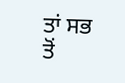ਤਾਂ ਸਭ ਤੋਂ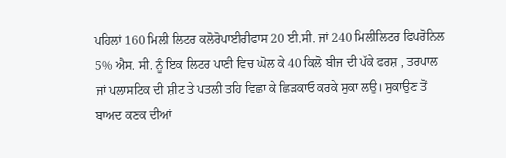ਪਹਿਲਾਂ 160 ਮਿਲੀ ਲਿਟਰ ਕਲੋਰੋਪਾਈਰੀਫਾਸ 20 ਈ.ਸੀ. ਜਾਂ 240 ਮਿਲੀਲਿਟਰ ਫਿਪਰੋਨਿਲ 5% ਐਸ. ਸੀ. ਨੂੰ ਇਕ ਲਿਟਰ ਪਾਣੀ ਵਿਚ ਘੋਲ ਕੇ 40 ਕਿਲੋ ਬੀਜ ਦੀ ਪੱਕੇ ਫਰਸ਼ , ਤਰਪਾਲ ਜਾਂ ਪਲਾਸਟਿਕ ਦੀ ਸ਼ੀਟ ਤੇ ਪਤਲੀ ਤਹਿ ਵਿਛਾ ਕੇ ਛਿੜਕਾਓ ਕਰਕੇ ਸੁਕਾ ਲਉ। ਸੁਕਾਉਣ ਤੋਂ ਬਾਅਦ ਕਣਕ ਦੀਆਂ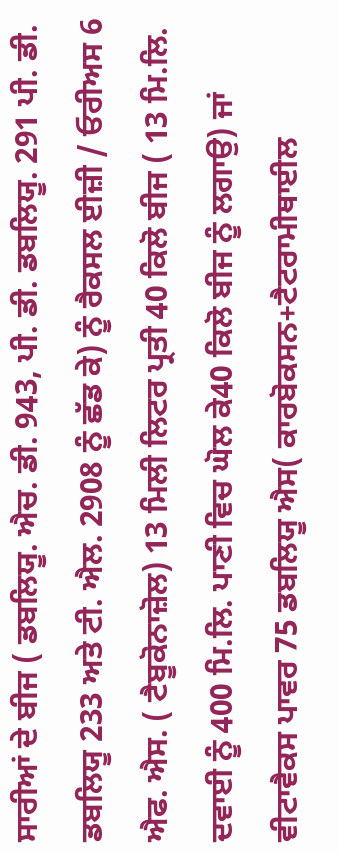ਸਾਰੀਆਂ ਦੇ ਬੀਜ ( ਡਬਲਿਯੂ. ਐਚ. ਡੀ. 943, ਪੀ. ਡੀ. ਡਬਲਿਯੂ. 291 ਪੀ. ਡੀ. ਡਬਲਿਯੂ 233 ਅਤੇ ਟੀ. ਐਲ. 2908 ਨੂੰ ਛੱਡ ਕੇ) ਨੂੰ ਰੈਕਸਲ ਈਜ਼ੀ / ਓਰੀਅਸ 6 ਐਫ. ਐਸ. ( ਟੈਬੂਕੋਨਾਜ਼ੋਲ) 13 ਮਿਲੀ ਲਿਟਰ ਪ੍ਰਤੀ 40 ਕਿਲੋ ਬੀਜ ( 13 ਮਿ.ਲਿ. ਦਵਾਈ ਨੂੰ 400 ਮਿ.ਲਿ. ਪਾਣੀ ਵਿਚ ਘੋਲ ਕੇ40 ਕਿਲੋ ਬੀਜ ਨੂੰ ਲਗਾਉ) ਜਾਂ ਵੀਟਾਵੈਕਸ ਪਾਵਰ 75 ਡਬਲਿਯੂ ਐਸ( ਕਾਰਬੋਕਸਨ+ਟੈਟਰਾਮੀਥਾਈਲ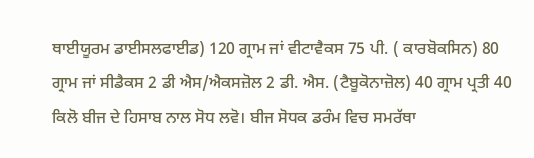ਥਾਈਯੂਰਮ ਡਾਈਸਲਫਾਈਡ) 120 ਗ੍ਰਾਮ ਜਾਂ ਵੀਟਾਵੈਕਸ 75 ਪੀ. ( ਕਾਰਬੋਕਸਿਨ) 80 ਗ੍ਰਾਮ ਜਾਂ ਸੀਡੈਕਸ 2 ਡੀ ਐਸ/ਐਕਸਜ਼ੋਲ 2 ਡੀ. ਐਸ. (ਟੈਬੂਕੋਨਾਜ਼ੋਲ) 40 ਗ੍ਰਾਮ ਪ੍ਰਤੀ 40 ਕਿਲੋ ਬੀਜ ਦੇ ਹਿਸਾਬ ਨਾਲ ਸੋਧ ਲਵੋ। ਬੀਜ ਸੋਧਕ ਡਰੰਮ ਵਿਚ ਸਮਰੱਥਾ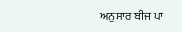ਅਨੁਸਾਰ ਬੀਜ ਪਾ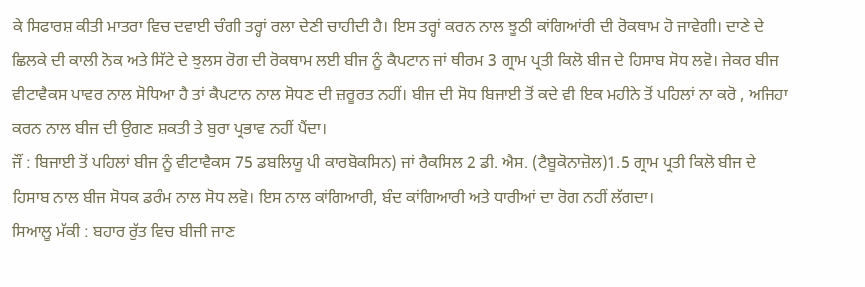ਕੇ ਸਿਫਾਰਸ਼ ਕੀਤੀ ਮਾਤਰਾ ਵਿਚ ਦਵਾਈ ਚੰਗੀ ਤਰ੍ਹਾਂ ਰਲਾ ਦੇਣੀ ਚਾਹੀਦੀ ਹੈ। ਇਸ ਤਰ੍ਹਾਂ ਕਰਨ ਨਾਲ ਝੂਠੀ ਕਾਂਗਿਆਂਰੀ ਦੀ ਰੋਕਥਾਮ ਹੋ ਜਾਵੇਗੀ। ਦਾਣੇ ਦੇ ਛਿਲਕੇ ਦੀ ਕਾਲੀ ਨੋਕ ਅਤੇ ਸਿੱਟੇ ਦੇ ਝੁਲਸ ਰੋਗ ਦੀ ਰੋਕਥਾਮ ਲਈ ਬੀਜ ਨੂੰ ਕੈਪਟਾਨ ਜਾਂ ਥੀਰਮ 3 ਗ੍ਰਾਮ ਪ੍ਰਤੀ ਕਿਲੋ ਬੀਜ ਦੇ ਹਿਸਾਬ ਸੋਧ ਲਵੋ। ਜੇਕਰ ਬੀਜ ਵੀਟਾਵੈਕਸ ਪਾਵਰ ਨਾਲ ਸੋਧਿਆ ਹੈ ਤਾਂ ਕੈਪਟਾਨ ਨਾਲ ਸੋਧਣ ਦੀ ਜ਼ਰੂਰਤ ਨਹੀਂ। ਬੀਜ ਦੀ ਸੋਧ ਬਿਜਾਈ ਤੋਂ ਕਦੇ ਵੀ ਇਕ ਮਹੀਨੇ ਤੋਂ ਪਹਿਲਾਂ ਨਾ ਕਰੋ , ਅਜਿਹਾ ਕਰਨ ਨਾਲ ਬੀਜ ਦੀ ਉਗਣ ਸ਼ਕਤੀ ਤੇ ਬੁਰਾ ਪ੍ਰਭਾਵ ਨਹੀਂ ਪੈਂਦਾ।
ਜੌਂ : ਬਿਜਾਈ ਤੋਂ ਪਹਿਲਾਂ ਬੀਜ ਨੂੰ ਵੀਟਾਵੈਕਸ 75 ਡਬਲਿਯੂ ਪੀ ਕਾਰਬੋਕਸਿਨ) ਜਾਂ ਰੈਕਸਿਲ 2 ਡੀ. ਐਸ. (ਟੈਬੂਕੋਨਾਜ਼ੋਲ)1.5 ਗ੍ਰਾਮ ਪ੍ਰਤੀ ਕਿਲੋ ਬੀਜ ਦੇ ਹਿਸਾਬ ਨਾਲ ਬੀਜ ਸੋਧਕ ਡਰੰਮ ਨਾਲ ਸੋਧ ਲਵੋ। ਇਸ ਨਾਲ ਕਾਂਗਿਆਰੀ, ਬੰਦ ਕਾਂਗਿਆਰੀ ਅਤੇ ਧਾਰੀਆਂ ਦਾ ਰੋਗ ਨਹੀਂ ਲੱਗਦਾ।
ਸਿਆਲੂ ਮੱਕੀ : ਬਹਾਰ ਰੁੱਤ ਵਿਚ ਬੀਜੀ ਜਾਣ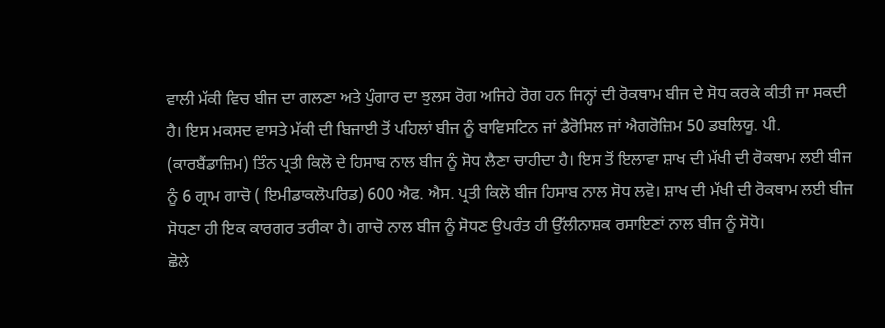ਵਾਲੀ ਮੱਕੀ ਵਿਚ ਬੀਜ ਦਾ ਗਲਣਾ ਅਤੇ ਪੁੰਗਾਰ ਦਾ ਝੁਲਸ ਰੋਗ ਅਜਿਹੇ ਰੋਗ ਹਨ ਜਿਨ੍ਹਾਂ ਦੀ ਰੋਕਥਾਮ ਬੀਜ ਦੇ ਸੋਧ ਕਰਕੇ ਕੀਤੀ ਜਾ ਸਕਦੀ ਹੈ। ਇਸ ਮਕਸਦ ਵਾਸਤੇ ਮੱਕੀ ਦੀ ਬਿਜਾਈ ਤੋਂ ਪਹਿਲਾਂ ਬੀਜ ਨੂੰ ਬਾਵਿਸਟਿਨ ਜਾਂ ਡੈਰੋਸਿਲ ਜਾਂ ਐਗਰੋਜ਼ਿਮ 50 ਡਬਲਿਯੂ. ਪੀ. (ਕਾਰਬੈਂਡਾਜ਼ਿਮ) ਤਿੰਨ ਪ੍ਰਤੀ ਕਿਲੋ ਦੇ ਹਿਸਾਬ ਨਾਲ ਬੀਜ ਨੂੰ ਸੋਧ ਲੈਣਾ ਚਾਹੀਦਾ ਹੈ। ਇਸ ਤੋਂ ਇਲਾਵਾ ਸ਼ਾਖ ਦੀ ਮੱਖੀ ਦੀ ਰੋਕਥਾਮ ਲਈ ਬੀਜ ਨੂੰ 6 ਗ੍ਰਾਮ ਗਾਚੋ ( ਇਮੀਡਾਕਲੋਪਰਿਡ) 600 ਐਫ. ਐਸ. ਪ੍ਰਤੀ ਕਿਲੋ ਬੀਜ ਹਿਸਾਬ ਨਾਲ ਸੋਧ ਲਵੋ। ਸ਼ਾਖ ਦੀ ਮੱਖੀ ਦੀ ਰੋਕਥਾਮ ਲਈ ਬੀਜ ਸੋਧਣਾ ਹੀ ਇਕ ਕਾਰਗਰ ਤਰੀਕਾ ਹੈ। ਗਾਚੋ ਨਾਲ ਬੀਜ ਨੂੰ ਸੋਧਣ ਉਪਰੰਤ ਹੀ ਉੱਲੀਨਾਸ਼ਕ ਰਸਾਇਣਾਂ ਨਾਲ ਬੀਜ ਨੂੰ ਸੋਧੋ।
ਛੋਲੇ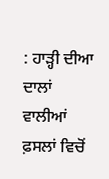: ਹਾੜ੍ਹੀ ਦੀਆ ਦਾਲਾਂ ਵਾਲੀਆਂ ਫ਼ਸਲਾਂ ਵਿਚੋਂ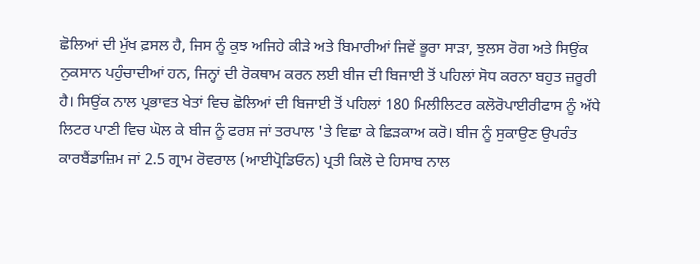ਛੋਲਿਆਂ ਦੀ ਮੁੱਖ ਫ਼ਸਲ ਹੈ, ਜਿਸ ਨੂੰ ਕੁਝ ਅਜਿਹੇ ਕੀੜੇ ਅਤੇ ਬਿਮਾਰੀਆਂ ਜਿਵੇਂ ਭੂਰਾ ਸਾੜਾ, ਝੁਲਸ ਰੋਗ ਅਤੇ ਸਿਉਂਕ ਨੁਕਸਾਨ ਪਹੁੰਚਾਦੀਆਂ ਹਨ, ਜਿਨ੍ਹਾਂ ਦੀ ਰੋਕਥਾਮ ਕਰਨ ਲਈ ਬੀਜ ਦੀ ਬਿਜਾਈ ਤੋਂ ਪਹਿਲਾਂ ਸੋਧ ਕਰਨਾ ਬਹੁਤ ਜ਼ਰੂਰੀ ਹੈ। ਸਿਉਂਕ ਨਾਲ ਪ੍ਰਭਾਵਤ ਖੇਤਾਂ ਵਿਚ ਛੋਲਿਆਂ ਦੀ ਬਿਜਾਈ ਤੋਂ ਪਹਿਲਾਂ 180 ਮਿਲੀਲਿਟਰ ਕਲੋਰੋਪਾਈਰੀਫਾਸ ਨੂੰ ਅੱਧੇ ਲਿਟਰ ਪਾਣੀ ਵਿਚ ਘੋਲ ਕੇ ਬੀਜ ਨੂੰ ਫਰਸ਼ ਜਾਂ ਤਰਪਾਲ 'ਤੇ ਵਿਛਾ ਕੇ ਛਿੜਕਾਅ ਕਰੋ। ਬੀਜ ਨੂੰ ਸੁਕਾਉਣ ਉਪਰੰਤ ਕਾਰਬੈਂਡਾਜ਼ਿਮ ਜਾਂ 2.5 ਗ੍ਰਾਮ ਰੋਵਰਾਲ (ਆਈਪ੍ਰੋਡਿਓਨ) ਪ੍ਰਤੀ ਕਿਲੋ ਦੇ ਹਿਸਾਬ ਨਾਲ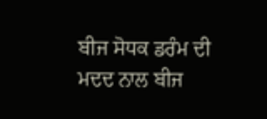ਬੀਜ ਸੋਧਕ ਡਰੰਮ ਦੀ ਮਦਦ ਨਾਲ ਬੀਜ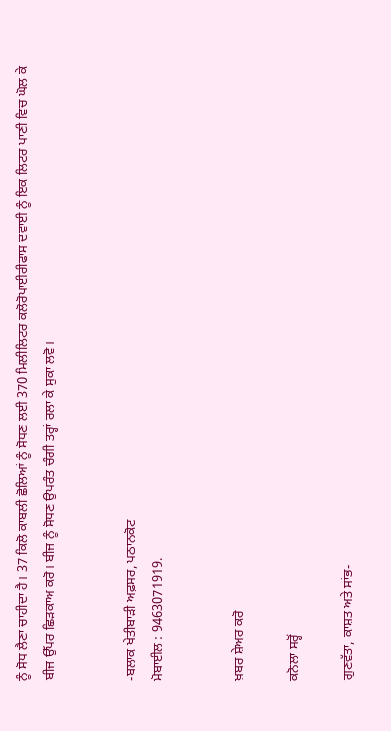ਨੂੰ ਸੋਧ ਲੈਣਾ ਚਾਹੀਦਾ ਹੈ। 37 ਕਿਲੋ ਕਾਬਲੀ ਛੋਲਿਆਂ ਨੂੰ ਸੋਧਣ ਲਈ 370 ਮਿਲੀਲਿਟਰ ਕਲੋਰੋਪਾਈਰੀਫਾਸ ਦਵਾਈ ਨੂੰ ਇਕ ਲਿਟਰ ਪਾਣੀ ਵਿਚ ਘੋਲ ਕੇ ਬੀਜ ਉੱਪਰ ਛਿੜਕਾਅ ਕਰੋ। ਬੀਜ ਨੂੰ ਸੋਧਣ ਉਪਰੰਤ ਚੰਗੀ ਤਰ੍ਹਾਂ ਰਲਾ ਕੇ ਸੁਕਾ ਲਵੋ।


-ਬਲਾਕ ਖੇਤੀਬਾੜੀ ਅਫ਼ਸਰ, ਪਠਾਨਕੋਟ
ਮੋਬਾਈਲ : 9463071919.


ਖ਼ਬਰ ਸ਼ੇਅਰ ਕਰੋ

ਕਨੋਲਾ ਸਰ੍ਹੋਂ

ਗੁਣਵੱਤਾ, ਕਾਸ਼ਤ ਅਤੇ ਸਾਂਭ-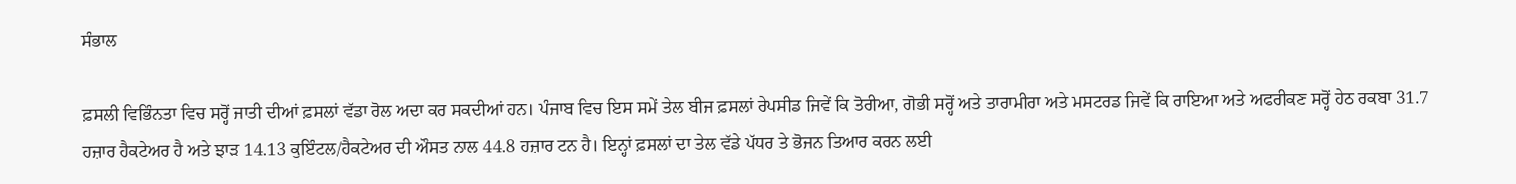ਸੰਭਾਲ

ਫ਼ਸਲੀ ਵਿਭਿੰਨਤਾ ਵਿਚ ਸਰ੍ਹੋਂ ਜਾਤੀ ਦੀਆਂ ਫ਼ਸਲਾਂ ਵੱਡਾ ਰੋਲ ਅਦਾ ਕਰ ਸਕਦੀਆਂ ਹਨ। ਪੰਜਾਬ ਵਿਚ ਇਸ ਸਮੇਂ ਤੇਲ ਬੀਜ ਫ਼ਸਲਾਂ ਰੇਪਸੀਡ ਜਿਵੇਂ ਕਿ ਤੋਰੀਆ, ਗੋਭੀ ਸਰ੍ਹੋਂ ਅਤੇ ਤਾਰਾਮੀਰਾ ਅਤੇ ਮਸਟਰਡ ਜਿਵੇਂ ਕਿ ਰਾਇਆ ਅਤੇ ਅਫਰੀਕਣ ਸਰ੍ਹੋਂ ਹੇਠ ਰਕਬਾ 31.7 ਹਜ਼ਾਰ ਹੈਕਟੇਅਰ ਹੈ ਅਤੇ ਝਾੜ 14.13 ਕੁਇੰਟਲ/ਹੈਕਟੇਅਰ ਦੀ ਔਸਤ ਨਾਲ 44.8 ਹਜ਼ਾਰ ਟਨ ਹੈ। ਇਨ੍ਹਾਂ ਫ਼ਸਲਾਂ ਦਾ ਤੇਲ ਵੱਡੇ ਪੱਧਰ ਤੇ ਭੋਜਨ ਤਿਆਰ ਕਰਨ ਲਈ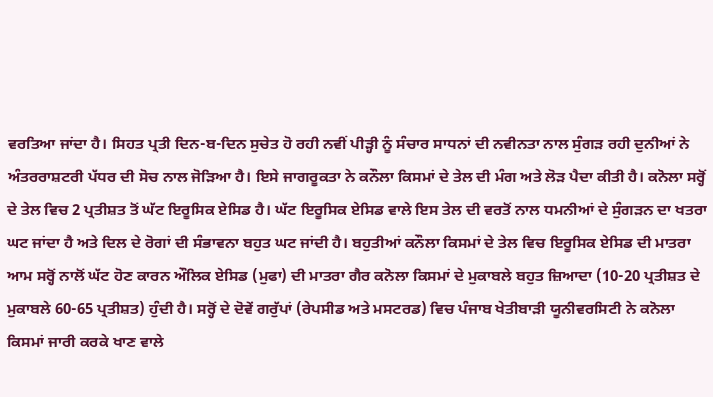ਵਰਤਿਆ ਜਾਂਦਾ ਹੈ। ਸਿਹਤ ਪ੍ਰਤੀ ਦਿਨ-ਬ-ਦਿਨ ਸੁਚੇਤ ਹੋ ਰਹੀ ਨਵੀਂ ਪੀੜ੍ਹੀ ਨੂੰ ਸੰਚਾਰ ਸਾਧਨਾਂ ਦੀ ਨਵੀਨਤਾ ਨਾਲ ਸੁੰਗੜ ਰਹੀ ਦੁਨੀਆਂ ਨੇ ਅੰਤਰਰਾਸ਼ਟਰੀ ਪੱਧਰ ਦੀ ਸੋਚ ਨਾਲ ਜੋੜਿਆ ਹੈ। ਇਸੇ ਜਾਗਰੂਕਤਾ ਨੇ ਕਨੌਲਾ ਕਿਸਮਾਂ ਦੇ ਤੇਲ ਦੀ ਮੰਗ ਅਤੇ ਲੋੜ ਪੈਦਾ ਕੀਤੀ ਹੈ। ਕਨੋਲਾ ਸਰ੍ਹੋਂ ਦੇ ਤੇਲ ਵਿਚ 2 ਪ੍ਰਤੀਸ਼ਤ ਤੋਂ ਘੱਟ ਇਰੂਸਿਕ ਏਸਿਡ ਹੈ। ਘੱਟ ਇਰੂਸਿਕ ਏਸਿਡ ਵਾਲੇ ਇਸ ਤੇਲ ਦੀ ਵਰਤੋਂ ਨਾਲ ਧਮਨੀਆਂ ਦੇ ਸੁੰਗੜਨ ਦਾ ਖਤਰਾ ਘਟ ਜਾਂਦਾ ਹੈ ਅਤੇ ਦਿਲ ਦੇ ਰੋਗਾਂ ਦੀ ਸੰਭਾਵਨਾ ਬਹੁਤ ਘਟ ਜਾਂਦੀ ਹੈ। ਬਹੁਤੀਆਂ ਕਨੌਲਾ ਕਿਸਮਾਂ ਦੇ ਤੇਲ ਵਿਚ ਇਰੂਸਿਕ ਏਸਿਡ ਦੀ ਮਾਤਰਾ ਆਮ ਸਰ੍ਹੋਂ ਨਾਲੋਂ ਘੱਟ ਹੋਣ ਕਾਰਨ ਔਲਿਕ ਏਸਿਡ (ਮੁਫਾ) ਦੀ ਮਾਤਰਾ ਗੈਰ ਕਨੋਲਾ ਕਿਸਮਾਂ ਦੇ ਮੁਕਾਬਲੇ ਬਹੁਤ ਜ਼ਿਆਦਾ (10-20 ਪ੍ਰਤੀਸ਼ਤ ਦੇ ਮੁਕਾਬਲੇ 60-65 ਪ੍ਰਤੀਸ਼ਤ) ਹੁੰਦੀ ਹੈ। ਸਰ੍ਹੋਂ ਦੇ ਦੋਵੇਂ ਗਰੁੱਪਾਂ (ਰੇਪਸੀਡ ਅਤੇ ਮਸਟਰਡ) ਵਿਚ ਪੰਜਾਬ ਖੇਤੀਬਾੜੀ ਯੂਨੀਵਰਸਿਟੀ ਨੇ ਕਨੋਲਾ ਕਿਸਮਾਂ ਜਾਰੀ ਕਰਕੇ ਖਾਣ ਵਾਲੇ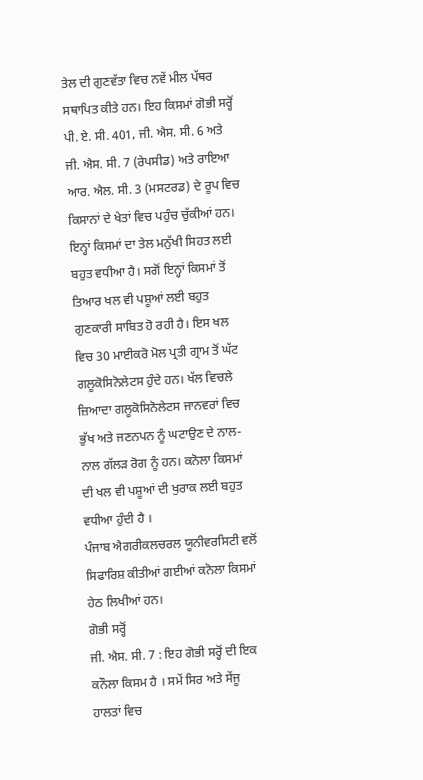ਤੇਲ ਦੀ ਗੁਣਵੱਤਾ ਵਿਚ ਨਵੇਂ ਮੀਲ ਪੱਥਰ ਸਥਾਪਿਤ ਕੀਤੇ ਹਨ। ਇਹ ਕਿਸਮਾਂ ਗੋਭੀ ਸਰ੍ਹੋਂ ਪੀ. ਏ. ਸੀ. 401, ਜੀ. ਐਸ. ਸੀ. 6 ਅਤੇ ਜੀ. ਐਸ. ਸੀ. 7 (ਰੇਪਸੀਡ) ਅਤੇ ਰਾਇਆ ਆਰ. ਐਲ. ਸੀ. 3 (ਮਸਟਰਡ) ਦੇ ਰੂਪ ਵਿਚ ਕਿਸਾਨਾਂ ਦੇ ਖੇਤਾਂ ਵਿਚ ਪਹੁੰਚ ਚੁੱਕੀਆਂ ਹਨ। ਇਨ੍ਹਾਂ ਕਿਸਮਾਂ ਦਾ ਤੇਲ ਮਨੁੱਖੀ ਸਿਹਤ ਲਈ ਬਹੁਤ ਵਧੀਆ ਹੈ। ਸਗੋਂ ਇਨ੍ਹਾਂ ਕਿਸਮਾਂ ਤੋਂ ਤਿਆਰ ਖਲ ਵੀ ਪਸ਼ੂਆਂ ਲਈ ਬਹੁਤ ਗੁਣਕਾਰੀ ਸਾਬਿਤ ਹੋ ਰਹੀ ਹੈ। ਇਸ ਖਲ ਵਿਚ 30 ਮਾਈਕਰੋ ਮੋਲ ਪ੍ਰਤੀ ਗ੍ਰਾਮ ਤੋਂ ਘੱਟ ਗਲੂਕੋਸਿਨੋਲੇਟਸ ਹੁੰਦੇ ਹਨ। ਖੱਲ ਵਿਚਲੇ ਜ਼ਿਆਦਾ ਗਲੂਕੋਸਿਨੋਲੇਟਸ ਜਾਨਵਰਾਂ ਵਿਚ ਭੁੱਖ ਅਤੇ ਜਣਨਪਨ ਨੂੰ ਘਟਾਉਣ ਦੇ ਨਾਲ-ਨਾਲ ਗੱਲੜ ਰੋਗ ਨੂੰ ਹਨ। ਕਨੋਲਾ ਕਿਸਮਾਂ ਦੀ ਖਲ ਵੀ ਪਸ਼ੂਆਂ ਦੀ ਖੁਰਾਕ ਲਈ ਬਹੁਤ ਵਧੀਆ ਹੁੰਦੀ ਹੈ ।
ਪੰਜਾਬ ਐਗਰੀਕਲਚਰਲ ਯੂਨੀਵਰਸਿਟੀ ਵਲੋਂ ਸਿਫਾਰਿਸ਼ ਕੀਤੀਆਂ ਗਈਆਂ ਕਨੋਲਾ ਕਿਸਮਾਂ ਹੇਠ ਲਿਖੀਆਂ ਹਨ।
ਗੋਭੀ ਸਰ੍ਹੋਂ
ਜੀ. ਐਸ. ਸੀ. 7 : ਇਹ ਗੋਭੀ ਸਰ੍ਹੋਂ ਦੀ ਇਕ ਕਨੌਲਾ ਕਿਸਮ ਹੈ । ਸਮੇਂ ਸਿਰ ਅਤੇ ਸੇਂਜੂ ਹਾਲਤਾਂ ਵਿਚ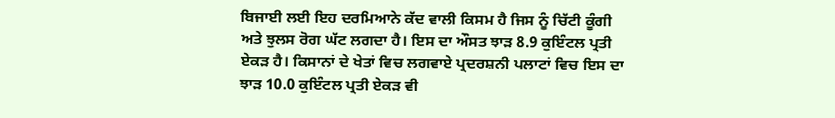ਬਿਜਾਈ ਲਈ ਇਹ ਦਰਮਿਆਨੇ ਕੱਦ ਵਾਲੀ ਕਿਸਮ ਹੈ ਜਿਸ ਨੂੰ ਚਿੱਟੀ ਕੂੰਗੀ ਅਤੇ ਝੁਲਸ ਰੋਗ ਘੱਟ ਲਗਦਾ ਹੈ। ਇਸ ਦਾ ਔਸਤ ਝਾੜ 8.9 ਕੁਇੰਟਲ ਪ੍ਰਤੀ ਏਕੜ ਹੈ। ਕਿਸਾਨਾਂ ਦੇ ਖੇਤਾਂ ਵਿਚ ਲਗਵਾਏ ਪ੍ਰਦਰਸ਼ਨੀ ਪਲਾਟਾਂ ਵਿਚ ਇਸ ਦਾ ਝਾੜ 10.0 ਕੁਇੰਟਲ ਪ੍ਰਤੀ ਏਕੜ ਵੀ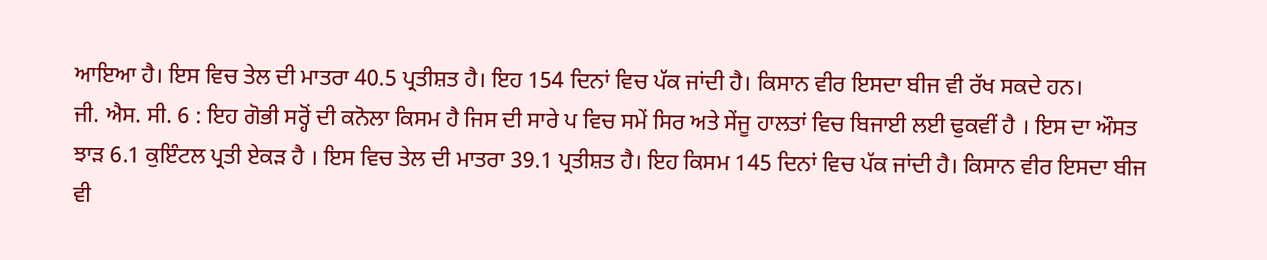ਆਇਆ ਹੈ। ਇਸ ਵਿਚ ਤੇਲ ਦੀ ਮਾਤਰਾ 40.5 ਪ੍ਰਤੀਸ਼ਤ ਹੈ। ਇਹ 154 ਦਿਨਾਂ ਵਿਚ ਪੱਕ ਜਾਂਦੀ ਹੈ। ਕਿਸਾਨ ਵੀਰ ਇਸਦਾ ਬੀਜ ਵੀ ਰੱਖ ਸਕਦੇ ਹਨ।
ਜੀ. ਐਸ. ਸੀ. 6 : ਇਹ ਗੋਭੀ ਸਰ੍ਹੋਂ ਦੀ ਕਨੋਲਾ ਕਿਸਮ ਹੈ ਜਿਸ ਦੀ ਸਾਰੇ ਪ ਵਿਚ ਸਮੇਂ ਸਿਰ ਅਤੇ ਸੇਂਜੂ ਹਾਲਤਾਂ ਵਿਚ ਬਿਜਾਈ ਲਈ ਢੁਕਵੀਂ ਹੈ । ਇਸ ਦਾ ਔਸਤ ਝਾੜ 6.1 ਕੁਇੰਟਲ ਪ੍ਰਤੀ ਏਕੜ ਹੈ । ਇਸ ਵਿਚ ਤੇਲ ਦੀ ਮਾਤਰਾ 39.1 ਪ੍ਰਤੀਸ਼ਤ ਹੈ। ਇਹ ਕਿਸਮ 145 ਦਿਨਾਂ ਵਿਚ ਪੱਕ ਜਾਂਦੀ ਹੈ। ਕਿਸਾਨ ਵੀਰ ਇਸਦਾ ਬੀਜ ਵੀ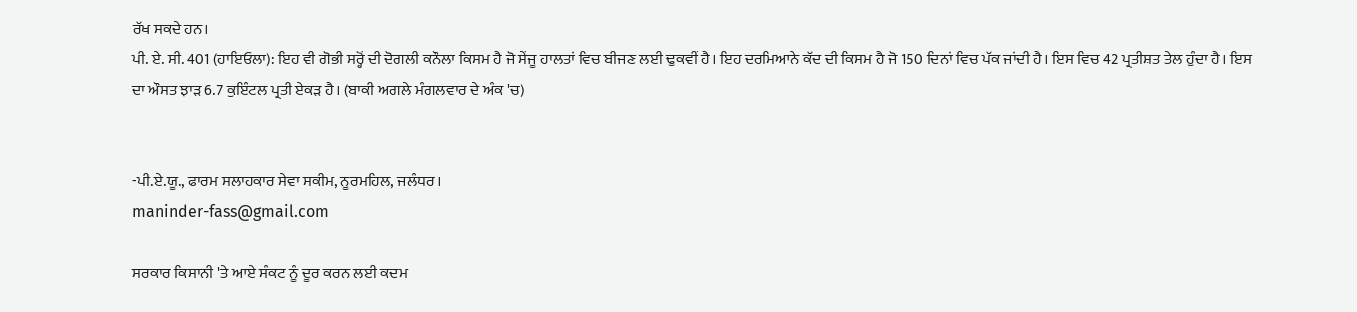ਰੱਖ ਸਕਦੇ ਹਨ।
ਪੀ. ਏ. ਸੀ. 401 (ਹਾਇਓਲਾ): ਇਹ ਵੀ ਗੋਭੀ ਸਰ੍ਹੋਂ ਦੀ ਦੋਗਲੀ ਕਨੌਲਾ ਕਿਸਮ ਹੈ ਜੋ ਸੇਂਜੂ ਹਾਲਤਾਂ ਵਿਚ ਬੀਜਣ ਲਈ ਢੁਕਵੀਂ ਹੈ। ਇਹ ਦਰਮਿਆਨੇ ਕੱਦ ਦੀ ਕਿਸਮ ਹੈ ਜੋ 150 ਦਿਨਾਂ ਵਿਚ ਪੱਕ ਜਾਂਦੀ ਹੈ। ਇਸ ਵਿਚ 42 ਪ੍ਰਤੀਸ਼ਤ ਤੇਲ ਹੁੰਦਾ ਹੈ। ਇਸ ਦਾ ਔਸਤ ਝਾੜ 6.7 ਕੁਇੰਟਲ ਪ੍ਰਤੀ ਏਕੜ ਹੈ। (ਬਾਕੀ ਅਗਲੇ ਮੰਗਲਵਾਰ ਦੇ ਅੰਕ 'ਚ)


-ਪੀ.ਏ.ਯੂ., ਫਾਰਮ ਸਲਾਹਕਾਰ ਸੇਵਾ ਸਕੀਮ, ਨੂਰਮਹਿਲ, ਜਲੰਧਰ।
maninder-fass@gmail.com

ਸਰਕਾਰ ਕਿਸਾਨੀ 'ਤੇ ਆਏ ਸੰਕਟ ਨੂੰ ਦੂਰ ਕਰਨ ਲਈ ਕਦਮ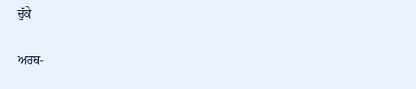ਚੁੱਕੇ

ਅਰਥ-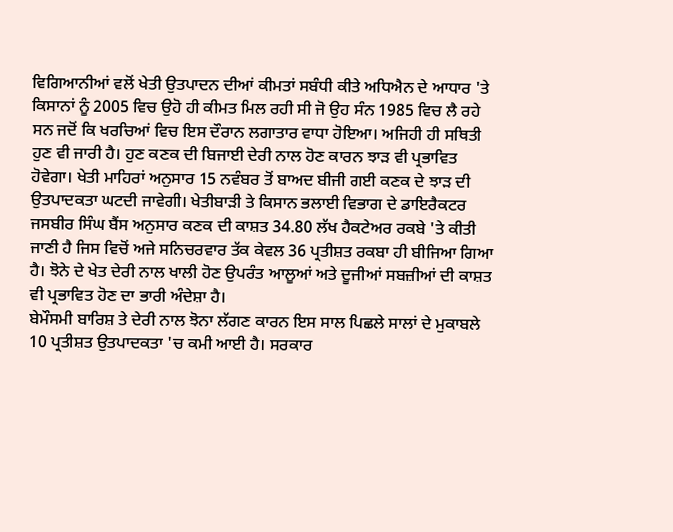ਵਿਗਿਆਨੀਆਂ ਵਲੋਂ ਖੇਤੀ ਉਤਪਾਦਨ ਦੀਆਂ ਕੀਮਤਾਂ ਸਬੰਧੀ ਕੀਤੇ ਅਧਿਐਨ ਦੇ ਆਧਾਰ 'ਤੇ ਕਿਸਾਨਾਂ ਨੂੰ 2005 ਵਿਚ ਉਹੋ ਹੀ ਕੀਮਤ ਮਿਲ ਰਹੀ ਸੀ ਜੋ ਉਹ ਸੰਨ 1985 ਵਿਚ ਲੈ ਰਹੇ ਸਨ ਜਦੋਂ ਕਿ ਖਰਚਿਆਂ ਵਿਚ ਇਸ ਦੌਰਾਨ ਲਗਾਤਾਰ ਵਾਧਾ ਹੋਇਆ। ਅਜਿਹੀ ਹੀ ਸਥਿਤੀ ਹੁਣ ਵੀ ਜਾਰੀ ਹੈ। ਹੁਣ ਕਣਕ ਦੀ ਬਿਜਾਈ ਦੇਰੀ ਨਾਲ ਹੋਣ ਕਾਰਨ ਝਾੜ ਵੀ ਪ੍ਰਭਾਵਿਤ ਹੋਵੇਗਾ। ਖੇਤੀ ਮਾਹਿਰਾਂ ਅਨੁਸਾਰ 15 ਨਵੰਬਰ ਤੋਂ ਬਾਅਦ ਬੀਜੀ ਗਈ ਕਣਕ ਦੇ ਝਾੜ ਦੀ ਉਤਪਾਦਕਤਾ ਘਟਦੀ ਜਾਵੇਗੀ। ਖੇਤੀਬਾੜੀ ਤੇ ਕਿਸਾਨ ਭਲਾਈ ਵਿਭਾਗ ਦੇ ਡਾਇਰੈਕਟਰ ਜਸਬੀਰ ਸਿੰਘ ਬੈਂਸ ਅਨੁਸਾਰ ਕਣਕ ਦੀ ਕਾਸ਼ਤ 34.80 ਲੱਖ ਹੈਕਟੇਅਰ ਰਕਬੇ 'ਤੇ ਕੀਤੀ ਜਾਣੀ ਹੈ ਜਿਸ ਵਿਚੋਂ ਅਜੇ ਸਨਿਚਰਵਾਰ ਤੱਕ ਕੇਵਲ 36 ਪ੍ਰਤੀਸ਼ਤ ਰਕਬਾ ਹੀ ਬੀਜਿਆ ਗਿਆ ਹੈ। ਝੋਨੇ ਦੇ ਖੇਤ ਦੇਰੀ ਨਾਲ ਖਾਲੀ ਹੋਣ ਉਪਰੰਤ ਆਲੂਆਂ ਅਤੇ ਦੂਜੀਆਂ ਸਬਜ਼ੀਆਂ ਦੀ ਕਾਸ਼ਤ ਵੀ ਪ੍ਰਭਾਵਿਤ ਹੋਣ ਦਾ ਭਾਰੀ ਅੰਦੇਸ਼ਾ ਹੈ।
ਬੇਮੌਸਮੀ ਬਾਰਿਸ਼ ਤੇ ਦੇਰੀ ਨਾਲ ਝੋਨਾ ਲੱਗਣ ਕਾਰਨ ਇਸ ਸਾਲ ਪਿਛਲੇ ਸਾਲਾਂ ਦੇ ਮੁਕਾਬਲੇ 10 ਪ੍ਰਤੀਸ਼ਤ ਉਤਪਾਦਕਤਾ 'ਚ ਕਮੀ ਆਈ ਹੈ। ਸਰਕਾਰ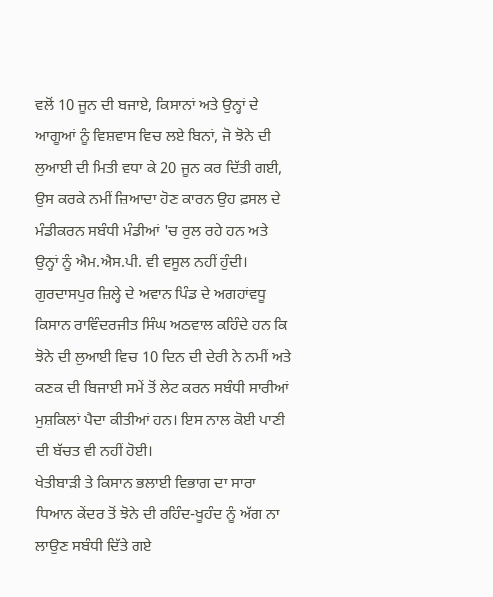ਵਲੋਂ 10 ਜੂਨ ਦੀ ਬਜਾਏ, ਕਿਸਾਨਾਂ ਅਤੇ ਉਨ੍ਹਾਂ ਦੇ ਆਗੂਆਂ ਨੂੰ ਵਿਸ਼ਵਾਸ ਵਿਚ ਲਏ ਬਿਨਾਂ, ਜੋ ਝੋਨੇ ਦੀ ਲੁਆਈ ਦੀ ਮਿਤੀ ਵਧਾ ਕੇ 20 ਜੂਨ ਕਰ ਦਿੱਤੀ ਗਈ, ਉਸ ਕਰਕੇ ਨਮੀਂ ਜ਼ਿਆਦਾ ਹੋਣ ਕਾਰਨ ਉਹ ਫ਼ਸਲ ਦੇ ਮੰਡੀਕਰਨ ਸਬੰਧੀ ਮੰਡੀਆਂ 'ਚ ਰੁਲ ਰਹੇ ਹਨ ਅਤੇ ਉਨ੍ਹਾਂ ਨੂੰ ਐਮ.ਐਸ.ਪੀ. ਵੀ ਵਸੂਲ ਨਹੀਂ ਹੁੰਦੀ। ਗੁਰਦਾਸਪੁਰ ਜ਼ਿਲ੍ਹੇ ਦੇ ਅਵਾਨ ਪਿੰਡ ਦੇ ਅਗਹਾਂਵਧੂ ਕਿਸਾਨ ਰਾਵਿੰਦਰਜੀਤ ਸਿੰਘ ਅਠਵਾਲ ਕਹਿੰਦੇ ਹਨ ਕਿ ਝੋਨੇ ਦੀ ਲੁਆਈ ਵਿਚ 10 ਦਿਨ ਦੀ ਦੇਰੀ ਨੇ ਨਮੀਂ ਅਤੇ ਕਣਕ ਦੀ ਬਿਜਾਈ ਸਮੇਂ ਤੋਂ ਲੇਟ ਕਰਨ ਸਬੰਧੀ ਸਾਰੀਆਂ ਮੁਸ਼ਕਿਲਾਂ ਪੈਦਾ ਕੀਤੀਆਂ ਹਨ। ਇਸ ਨਾਲ ਕੋਈ ਪਾਣੀ ਦੀ ਬੱਚਤ ਵੀ ਨਹੀਂ ਹੋਈ।
ਖੇਤੀਬਾੜੀ ਤੇ ਕਿਸਾਨ ਭਲਾਈ ਵਿਭਾਗ ਦਾ ਸਾਰਾ ਧਿਆਨ ਕੇਂਦਰ ਤੋਂ ਝੋਨੇ ਦੀ ਰਹਿੰਦ-ਖੂਹੰਦ ਨੂੰ ਅੱਗ ਨਾ ਲਾਉਣ ਸਬੰਧੀ ਦਿੱਤੇ ਗਏ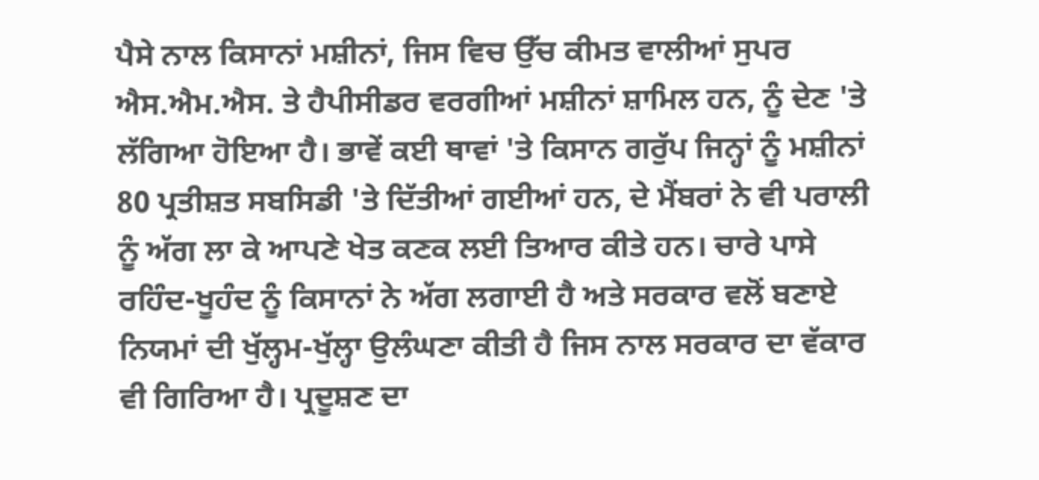ਪੈਸੇ ਨਾਲ ਕਿਸਾਨਾਂ ਮਸ਼ੀਨਾਂ, ਜਿਸ ਵਿਚ ਉੱਚ ਕੀਮਤ ਵਾਲੀਆਂ ਸੁਪਰ ਐਸ.ਐਮ.ਐਸ. ਤੇ ਹੈਪੀਸੀਡਰ ਵਰਗੀਆਂ ਮਸ਼ੀਨਾਂ ਸ਼ਾਮਿਲ ਹਨ, ਨੂੰ ਦੇਣ 'ਤੇ ਲੱਗਿਆ ਹੋਇਆ ਹੈ। ਭਾਵੇਂ ਕਈ ਥਾਵਾਂ 'ਤੇ ਕਿਸਾਨ ਗਰੁੱਪ ਜਿਨ੍ਹਾਂ ਨੂੰ ਮਸ਼ੀਨਾਂ 80 ਪ੍ਰਤੀਸ਼ਤ ਸਬਸਿਡੀ 'ਤੇ ਦਿੱਤੀਆਂ ਗਈਆਂ ਹਨ, ਦੇ ਮੈਂਬਰਾਂ ਨੇ ਵੀ ਪਰਾਲੀ ਨੂੰ ਅੱਗ ਲਾ ਕੇ ਆਪਣੇ ਖੇਤ ਕਣਕ ਲਈ ਤਿਆਰ ਕੀਤੇ ਹਨ। ਚਾਰੇ ਪਾਸੇ ਰਹਿੰਦ-ਖੂਹੰਦ ਨੂੰ ਕਿਸਾਨਾਂ ਨੇ ਅੱਗ ਲਗਾਈ ਹੈ ਅਤੇ ਸਰਕਾਰ ਵਲੋਂ ਬਣਾਏ ਨਿਯਮਾਂ ਦੀ ਖੁੱਲ੍ਹਮ-ਖੁੱਲ੍ਹਾ ਉਲੰਘਣਾ ਕੀਤੀ ਹੈ ਜਿਸ ਨਾਲ ਸਰਕਾਰ ਦਾ ਵੱਕਾਰ ਵੀ ਗਿਰਿਆ ਹੈ। ਪ੍ਰਦੂਸ਼ਣ ਦਾ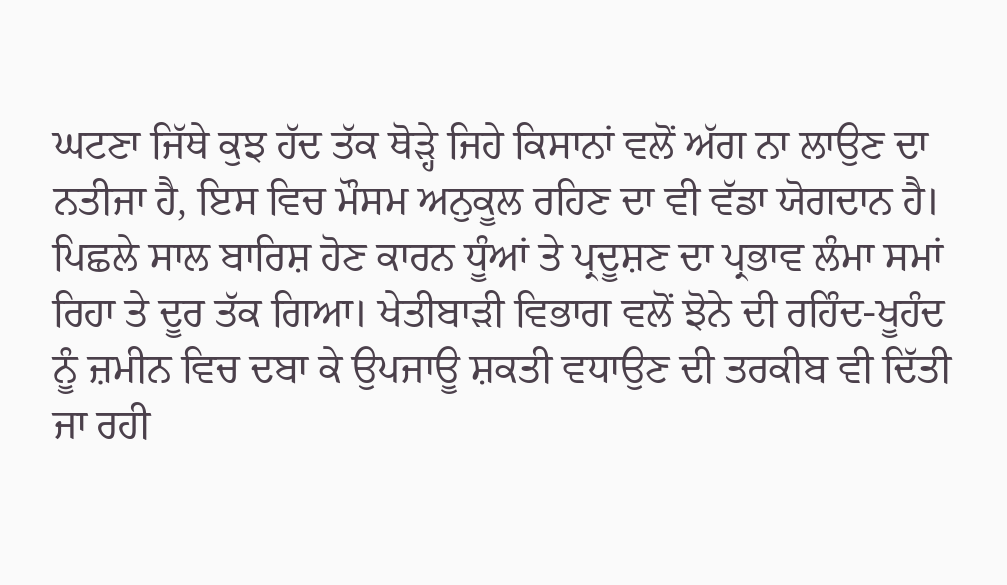ਘਟਣਾ ਜਿੱਥੇ ਕੁਝ ਹੱਦ ਤੱਕ ਥੋੜ੍ਹੇ ਜਿਹੇ ਕਿਸਾਨਾਂ ਵਲੋਂ ਅੱਗ ਨਾ ਲਾਉਣ ਦਾ ਨਤੀਜਾ ਹੈ, ਇਸ ਵਿਚ ਮੌਸਮ ਅਨੁਕੂਲ ਰਹਿਣ ਦਾ ਵੀ ਵੱਡਾ ਯੋਗਦਾਨ ਹੈ। ਪਿਛਲੇ ਸਾਲ ਬਾਰਿਸ਼ ਹੋਣ ਕਾਰਨ ਧੂੰਆਂ ਤੇ ਪ੍ਰਦੂਸ਼ਣ ਦਾ ਪ੍ਰਭਾਵ ਲੰਮਾ ਸਮਾਂ ਰਿਹਾ ਤੇ ਦੂਰ ਤੱਕ ਗਿਆ। ਖੇਤੀਬਾੜੀ ਵਿਭਾਗ ਵਲੋਂ ਝੋਨੇ ਦੀ ਰਹਿੰਦ-ਖੂਹੰਦ ਨੂੰ ਜ਼ਮੀਨ ਵਿਚ ਦਬਾ ਕੇ ਉਪਜਾਊ ਸ਼ਕਤੀ ਵਧਾਉਣ ਦੀ ਤਰਕੀਬ ਵੀ ਦਿੱਤੀ ਜਾ ਰਹੀ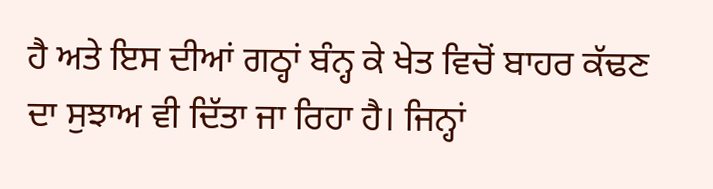ਹੈ ਅਤੇ ਇਸ ਦੀਆਂ ਗਠ੍ਹਾਂ ਬੰਨ੍ਹ ਕੇ ਖੇਤ ਵਿਚੋਂ ਬਾਹਰ ਕੱਢਣ ਦਾ ਸੁਝਾਅ ਵੀ ਦਿੱਤਾ ਜਾ ਰਿਹਾ ਹੈ। ਜਿਨ੍ਹਾਂ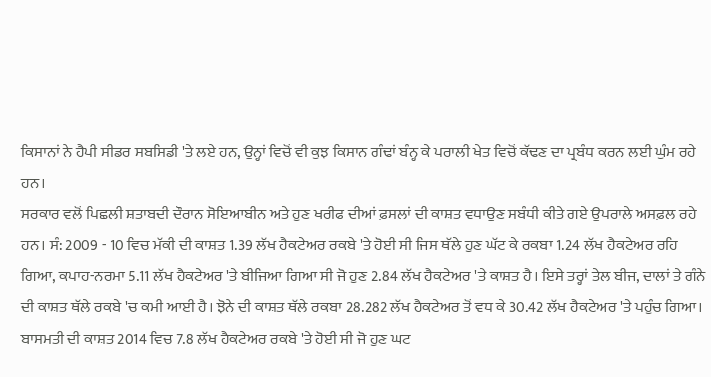ਕਿਸਾਨਾਂ ਨੇ ਹੈਪੀ ਸੀਡਰ ਸਬਸਿਡੀ 'ਤੇ ਲਏ ਹਨ, ਉਨ੍ਹਾਂ ਵਿਚੋਂ ਵੀ ਕੁਝ ਕਿਸਾਨ ਗੰਢਾਂ ਬੰਨ੍ਹ ਕੇ ਪਰਾਲੀ ਖੇਤ ਵਿਚੋਂ ਕੱਢਣ ਦਾ ਪ੍ਰਬੰਧ ਕਰਨ ਲਈ ਘੁੰਮ ਰਹੇ ਹਨ।
ਸਰਕਾਰ ਵਲੋਂ ਪਿਛਲੀ ਸ਼ਤਾਬਦੀ ਦੌਰਾਨ ਸੋਇਆਬੀਨ ਅਤੇ ਹੁਣ ਖਰੀਫ ਦੀਆਂ ਫ਼ਸਲਾਂ ਦੀ ਕਾਸ਼ਤ ਵਧਾਉਣ ਸਬੰਧੀ ਕੀਤੇ ਗਏ ਉਪਰਾਲੇ ਅਸਫ਼ਲ ਰਹੇ ਹਨ। ਸੰ: 2009 - 10 ਵਿਚ ਮੱਕੀ ਦੀ ਕਾਸ਼ਤ 1.39 ਲੱਖ ਹੈਕਟੇਅਰ ਰਕਬੇ 'ਤੇ ਹੋਈ ਸੀ ਜਿਸ ਥੱਲੇ ਹੁਣ ਘੱਟ ਕੇ ਰਕਬਾ 1.24 ਲੱਖ ਹੈਕਟੇਅਰ ਰਹਿ ਗਿਆ, ਕਪਾਹ-ਨਰਮਾ 5.11 ਲੱਖ ਹੈਕਟੇਅਰ 'ਤੇ ਬੀਜਿਆ ਗਿਆ ਸੀ ਜੋ ਹੁਣ 2.84 ਲੱਖ ਹੈਕਟੇਅਰ 'ਤੇ ਕਾਸ਼ਤ ਹੈ। ਇਸੇ ਤਰ੍ਹਾਂ ਤੇਲ ਬੀਜ, ਦਾਲਾਂ ਤੇ ਗੰਨੇ ਦੀ ਕਾਸ਼ਤ ਥੱਲੇ ਰਕਬੇ 'ਚ ਕਮੀ ਆਈ ਹੈ। ਝੋਨੇ ਦੀ ਕਾਸ਼ਤ ਥੱਲੇ ਰਕਬਾ 28.282 ਲੱਖ ਹੈਕਟੇਅਰ ਤੋਂ ਵਧ ਕੇ 30.42 ਲੱਖ ਹੈਕਟੇਅਰ 'ਤੇ ਪਹੁੰਚ ਗਿਆ। ਬਾਸਮਤੀ ਦੀ ਕਾਸ਼ਤ 2014 ਵਿਚ 7.8 ਲੱਖ ਹੈਕਟੇਅਰ ਰਕਬੇ 'ਤੇ ਹੋਈ ਸੀ ਜੋ ਹੁਣ ਘਟ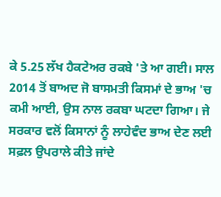ਕੇ 5.25 ਲੱਖ ਹੈਕਟੇਅਰ ਰਕਬੇ 'ਤੇ ਆ ਗਈ। ਸਾਲ 2014 ਤੋਂ ਬਾਅਦ ਜੋ ਬਾਸਮਤੀ ਕਿਸਮਾਂ ਦੇ ਭਾਅ 'ਚ ਕਮੀ ਆਈ, ਉਸ ਨਾਲ ਰਕਬਾ ਘਟਦਾ ਗਿਆ। ਜੇ ਸਰਕਾਰ ਵਲੋਂ ਕਿਸਾਨਾਂ ਨੂੰ ਲਾਹੇਵੰਦ ਭਾਅ ਦੇਣ ਲਈ ਸਫ਼ਲ ਉਪਰਾਲੇ ਕੀਤੇ ਜਾਂਦੇ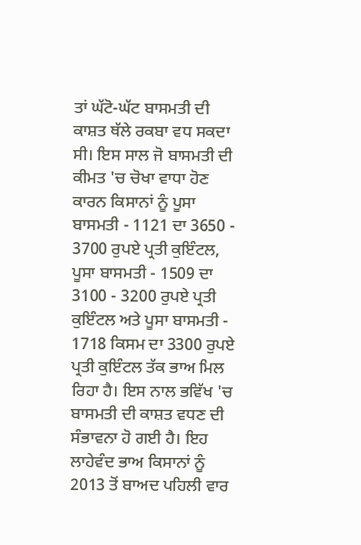ਤਾਂ ਘੱਟੋ-ਘੱਟ ਬਾਸਮਤੀ ਦੀ ਕਾਸ਼ਤ ਥੱਲੇ ਰਕਬਾ ਵਧ ਸਕਦਾ ਸੀ। ਇਸ ਸਾਲ ਜੋ ਬਾਸਮਤੀ ਦੀ ਕੀਮਤ 'ਚ ਚੋਖਾ ਵਾਧਾ ਹੋਣ ਕਾਰਨ ਕਿਸਾਨਾਂ ਨੂੰ ਪੂਸਾ ਬਾਸਮਤੀ - 1121 ਦਾ 3650 - 3700 ਰੁਪਏ ਪ੍ਰਤੀ ਕੁਇੰਟਲ, ਪੂਸਾ ਬਾਸਮਤੀ - 1509 ਦਾ 3100 - 3200 ਰੁਪਏ ਪ੍ਰਤੀ ਕੁਇੰਟਲ ਅਤੇ ਪੂਸਾ ਬਾਸਮਤੀ - 1718 ਕਿਸਮ ਦਾ 3300 ਰੁਪਏ ਪ੍ਰਤੀ ਕੁਇੰਟਲ ਤੱਕ ਭਾਅ ਮਿਲ ਰਿਹਾ ਹੈ। ਇਸ ਨਾਲ ਭਵਿੱਖ 'ਚ ਬਾਸਮਤੀ ਦੀ ਕਾਸ਼ਤ ਵਧਣ ਦੀ ਸੰਭਾਵਨਾ ਹੋ ਗਈ ਹੈ। ਇਹ ਲਾਹੇਵੰਦ ਭਾਅ ਕਿਸਾਨਾਂ ਨੂੰ 2013 ਤੋਂ ਬਾਅਦ ਪਹਿਲੀ ਵਾਰ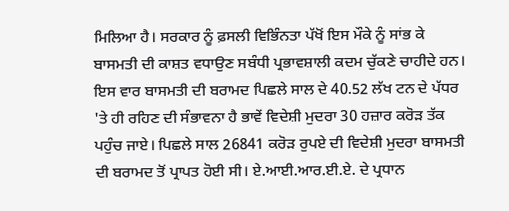ਮਿਲਿਆ ਹੈ। ਸਰਕਾਰ ਨੂੰ ਫ਼ਸਲੀ ਵਿਭਿੰਨਤਾ ਪੱਖੋਂ ਇਸ ਮੌਕੇ ਨੂੰ ਸਾਂਭ ਕੇ ਬਾਸਮਤੀ ਦੀ ਕਾਸ਼ਤ ਵਧਾਉਣ ਸਬੰਧੀ ਪ੍ਰਭਾਵਸ਼ਾਲੀ ਕਦਮ ਚੁੱਕਣੇ ਚਾਹੀਦੇ ਹਨ। ਇਸ ਵਾਰ ਬਾਸਮਤੀ ਦੀ ਬਰਾਮਦ ਪਿਛਲੇ ਸਾਲ ਦੇ 40.52 ਲੱਖ ਟਨ ਦੇ ਪੱਧਰ 'ਤੇ ਹੀ ਰਹਿਣ ਦੀ ਸੰਭਾਵਨਾ ਹੈ ਭਾਵੇਂ ਵਿਦੇਸ਼ੀ ਮੁਦਰਾ 30 ਹਜ਼ਾਰ ਕਰੋੜ ਤੱਕ ਪਹੁੰਚ ਜਾਏ। ਪਿਛਲੇ ਸਾਲ 26841 ਕਰੋੜ ਰੁਪਏ ਦੀ ਵਿਦੇਸ਼ੀ ਮੁਦਰਾ ਬਾਸਮਤੀ ਦੀ ਬਰਾਮਦ ਤੋਂ ਪ੍ਰਾਪਤ ਹੋਈ ਸੀ। ਏ.ਆਈ.ਆਰ.ਈ.ਏ. ਦੇ ਪ੍ਰਧਾਨ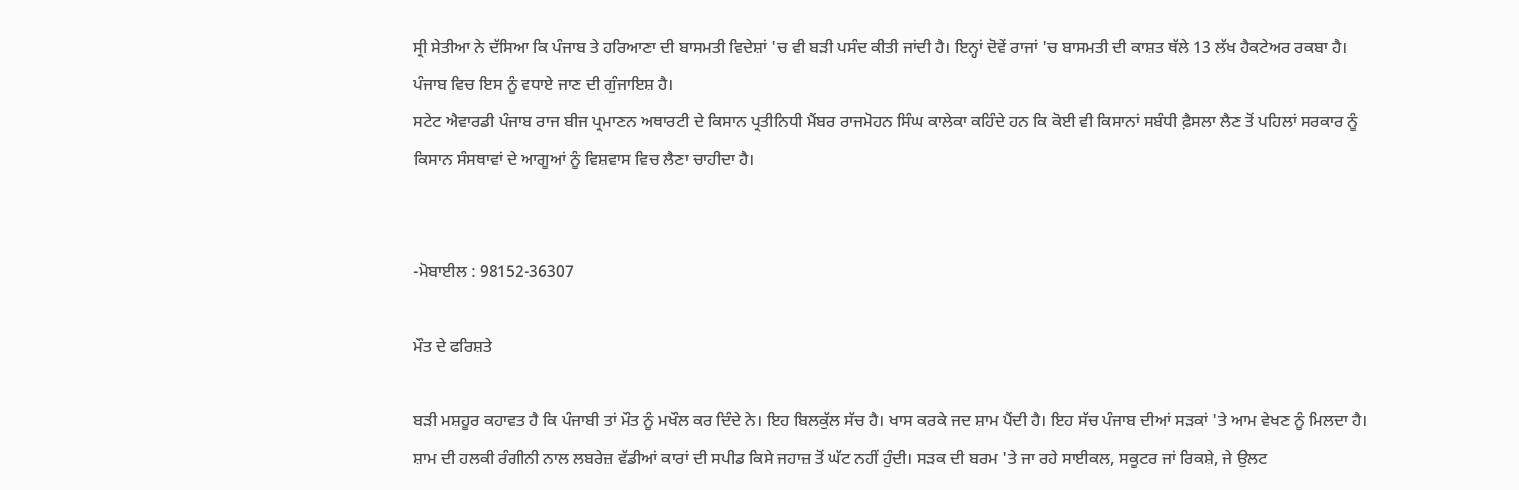ਸ੍ਰੀ ਸੇਤੀਆ ਨੇ ਦੱਸਿਆ ਕਿ ਪੰਜਾਬ ਤੇ ਹਰਿਆਣਾ ਦੀ ਬਾਸਮਤੀ ਵਿਦੇਸ਼ਾਂ 'ਚ ਵੀ ਬੜੀ ਪਸੰਦ ਕੀਤੀ ਜਾਂਦੀ ਹੈ। ਇਨ੍ਹਾਂ ਦੋਵੇਂ ਰਾਜਾਂ 'ਚ ਬਾਸਮਤੀ ਦੀ ਕਾਸ਼ਤ ਥੱਲੇ 13 ਲੱਖ ਹੈਕਟੇਅਰ ਰਕਬਾ ਹੈ। ਪੰਜਾਬ ਵਿਚ ਇਸ ਨੂੰ ਵਧਾਏ ਜਾਣ ਦੀ ਗੁੰਜਾਇਸ਼ ਹੈ।
ਸਟੇਟ ਐਵਾਰਡੀ ਪੰਜਾਬ ਰਾਜ ਬੀਜ ਪ੍ਰਮਾਣਨ ਅਥਾਰਟੀ ਦੇ ਕਿਸਾਨ ਪ੍ਰਤੀਨਿਧੀ ਮੈਂਬਰ ਰਾਜਮੋਹਨ ਸਿੰਘ ਕਾਲੇਕਾ ਕਹਿੰਦੇ ਹਨ ਕਿ ਕੋਈ ਵੀ ਕਿਸਾਨਾਂ ਸਬੰਧੀ ਫ਼ੈਸਲਾ ਲੈਣ ਤੋਂ ਪਹਿਲਾਂ ਸਰਕਾਰ ਨੂੰ ਕਿਸਾਨ ਸੰਸਥਾਵਾਂ ਦੇ ਆਗੂਆਂ ਨੂੰ ਵਿਸ਼ਵਾਸ ਵਿਚ ਲੈਣਾ ਚਾਹੀਦਾ ਹੈ।


-ਮੋਬਾਈਲ : 98152-36307

ਮੌਤ ਦੇ ਫਰਿਸ਼ਤੇ

ਬੜੀ ਮਸ਼ਹੂਰ ਕਹਾਵਤ ਹੈ ਕਿ ਪੰਜਾਬੀ ਤਾਂ ਮੌਤ ਨੂੰ ਮਖੌਲ ਕਰ ਦਿੰਦੇ ਨੇ। ਇਹ ਬਿਲਕੁੱਲ ਸੱਚ ਹੈ। ਖਾਸ ਕਰਕੇ ਜਦ ਸ਼ਾਮ ਪੈਂਦੀ ਹੈ। ਇਹ ਸੱਚ ਪੰਜਾਬ ਦੀਆਂ ਸੜਕਾਂ 'ਤੇ ਆਮ ਵੇਖਣ ਨੂੰ ਮਿਲਦਾ ਹੈ। ਸ਼ਾਮ ਦੀ ਹਲਕੀ ਰੰਗੀਨੀ ਨਾਲ ਲਬਰੇਜ਼ ਵੱਡੀਆਂ ਕਾਰਾਂ ਦੀ ਸਪੀਡ ਕਿਸੇ ਜਹਾਜ਼ ਤੋਂ ਘੱਟ ਨਹੀਂ ਹੁੰਦੀ। ਸੜਕ ਦੀ ਬਰਮ 'ਤੇ ਜਾ ਰਹੇ ਸਾਈਕਲ, ਸਕੂਟਰ ਜਾਂ ਰਿਕਸ਼ੇ, ਜੇ ਉਲਟ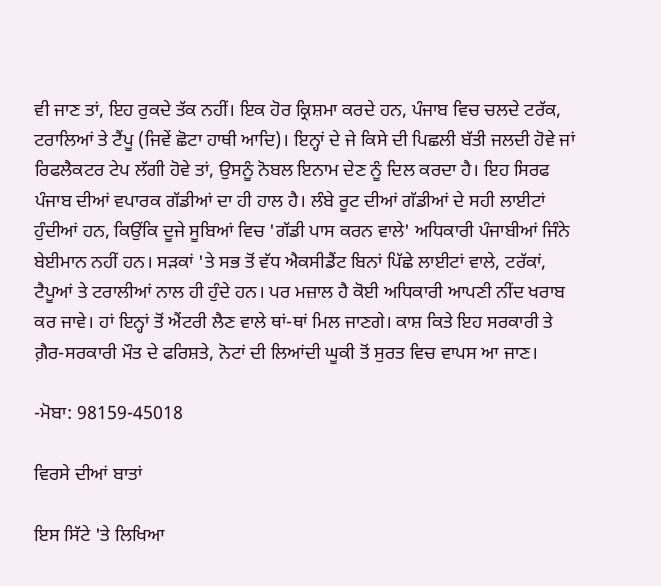ਵੀ ਜਾਣ ਤਾਂ, ਇਹ ਰੁਕਦੇ ਤੱਕ ਨਹੀਂ। ਇਕ ਹੋਰ ਕ੍ਰਿਸ਼ਮਾ ਕਰਦੇ ਹਨ, ਪੰਜਾਬ ਵਿਚ ਚਲਦੇ ਟਰੱਕ, ਟਰਾਲਿਆਂ ਤੇ ਟੈਂਪੂ (ਜਿਵੇਂ ਛੋਟਾ ਹਾਥੀ ਆਦਿ)। ਇਨ੍ਹਾਂ ਦੇ ਜੇ ਕਿਸੇ ਦੀ ਪਿਛਲੀ ਬੱਤੀ ਜਲਦੀ ਹੋਵੇ ਜਾਂ ਰਿਫਲੈਕਟਰ ਟੇਪ ਲੱਗੀ ਹੋਵੇ ਤਾਂ, ਉਸਨੂੰ ਨੋਬਲ ਇਨਾਮ ਦੇਣ ਨੂੰ ਦਿਲ ਕਰਦਾ ਹੈ। ਇਹ ਸਿਰਫ ਪੰਜਾਬ ਦੀਆਂ ਵਪਾਰਕ ਗੱਡੀਆਂ ਦਾ ਹੀ ਹਾਲ ਹੈ। ਲੰਬੇ ਰੂਟ ਦੀਆਂ ਗੱਡੀਆਂ ਦੇ ਸਹੀ ਲਾਈਟਾਂ ਹੁੰਦੀਆਂ ਹਨ, ਕਿਉਂਕਿ ਦੂਜੇ ਸੂਬਿਆਂ ਵਿਚ 'ਗੱਡੀ ਪਾਸ ਕਰਨ ਵਾਲੇ' ਅਧਿਕਾਰੀ ਪੰਜਾਬੀਆਂ ਜਿੰਨੇ ਬੇਈਮਾਨ ਨਹੀਂ ਹਨ। ਸੜਕਾਂ 'ਤੇ ਸਭ ਤੋਂ ਵੱਧ ਐਕਸੀਡੈਂਟ ਬਿਨਾਂ ਪਿੱਛੇ ਲਾਈਟਾਂ ਵਾਲੇ, ਟਰੱਕਾਂ, ਟੈਪੂਆਂ ਤੇ ਟਰਾਲੀਆਂ ਨਾਲ ਹੀ ਹੁੰਦੇ ਹਨ। ਪਰ ਮਜ਼ਾਲ ਹੈ ਕੋਈ ਅਧਿਕਾਰੀ ਆਪਣੀ ਨੀਂਦ ਖਰਾਬ ਕਰ ਜਾਵੇ। ਹਾਂ ਇਨ੍ਹਾਂ ਤੋਂ ਐਂਟਰੀ ਲੈਣ ਵਾਲੇ ਥਾਂ-ਥਾਂ ਮਿਲ ਜਾਣਗੇ। ਕਾਸ਼ ਕਿਤੇ ਇਹ ਸਰਕਾਰੀ ਤੇ ਗ਼ੈਰ-ਸਰਕਾਰੀ ਮੌਤ ਦੇ ਫਰਿਸ਼ਤੇ, ਨੋਟਾਂ ਦੀ ਲਿਆਂਦੀ ਘੂਕੀ ਤੋਂ ਸੁਰਤ ਵਿਚ ਵਾਪਸ ਆ ਜਾਣ।

-ਮੋਬਾ: 98159-45018

ਵਿਰਸੇ ਦੀਆਂ ਬਾਤਾਂ

ਇਸ ਸਿੱਟੇ 'ਤੇ ਲਿਖਿਆ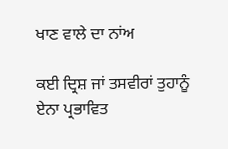ਖਾਣ ਵਾਲੇ ਦਾ ਨਾਂਅ

ਕਈ ਦ੍ਰਿਸ਼ ਜਾਂ ਤਸਵੀਰਾਂ ਤੁਹਾਨੂੰ ਏਨਾ ਪ੍ਰਭਾਵਿਤ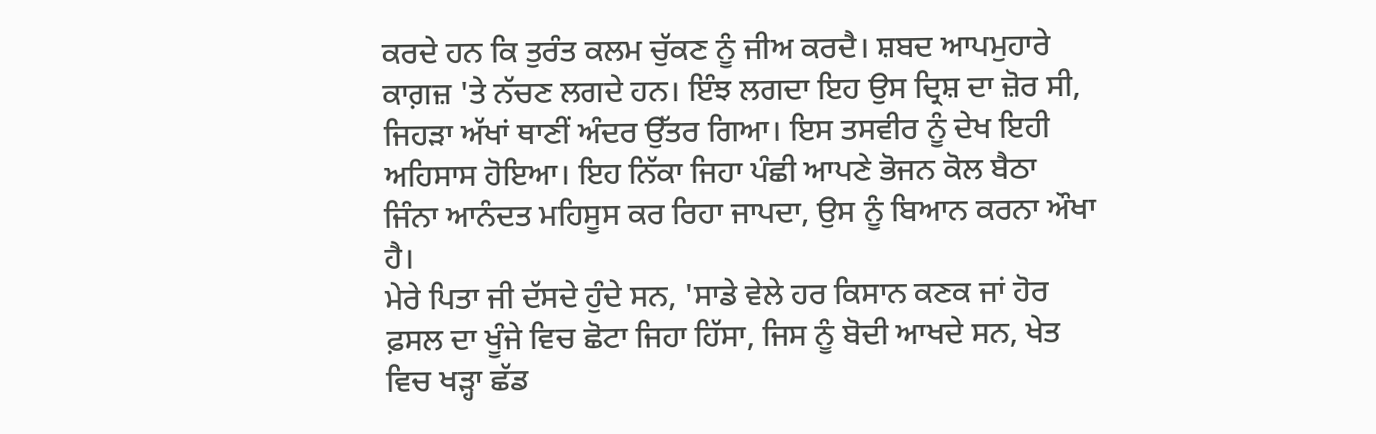ਕਰਦੇ ਹਨ ਕਿ ਤੁਰੰਤ ਕਲਮ ਚੁੱਕਣ ਨੂੰ ਜੀਅ ਕਰਦੈ। ਸ਼ਬਦ ਆਪਮੁਹਾਰੇ ਕਾਗ਼ਜ਼ 'ਤੇ ਨੱਚਣ ਲਗਦੇ ਹਨ। ਇੰਝ ਲਗਦਾ ਇਹ ਉਸ ਦ੍ਰਿਸ਼ ਦਾ ਜ਼ੋਰ ਸੀ, ਜਿਹੜਾ ਅੱਖਾਂ ਥਾਣੀਂ ਅੰਦਰ ਉੱਤਰ ਗਿਆ। ਇਸ ਤਸਵੀਰ ਨੂੰ ਦੇਖ ਇਹੀ ਅਹਿਸਾਸ ਹੋਇਆ। ਇਹ ਨਿੱਕਾ ਜਿਹਾ ਪੰਛੀ ਆਪਣੇ ਭੋਜਨ ਕੋਲ ਬੈਠਾ ਜਿੰਨਾ ਆਨੰਦਤ ਮਹਿਸੂਸ ਕਰ ਰਿਹਾ ਜਾਪਦਾ, ਉਸ ਨੂੰ ਬਿਆਨ ਕਰਨਾ ਔਖਾ ਹੈ।
ਮੇਰੇ ਪਿਤਾ ਜੀ ਦੱਸਦੇ ਹੁੰਦੇ ਸਨ, 'ਸਾਡੇ ਵੇਲੇ ਹਰ ਕਿਸਾਨ ਕਣਕ ਜਾਂ ਹੋਰ ਫ਼ਸਲ ਦਾ ਖੂੰਜੇ ਵਿਚ ਛੋਟਾ ਜਿਹਾ ਹਿੱਸਾ, ਜਿਸ ਨੂੰ ਬੋਦੀ ਆਖਦੇ ਸਨ, ਖੇਤ ਵਿਚ ਖੜ੍ਹਾ ਛੱਡ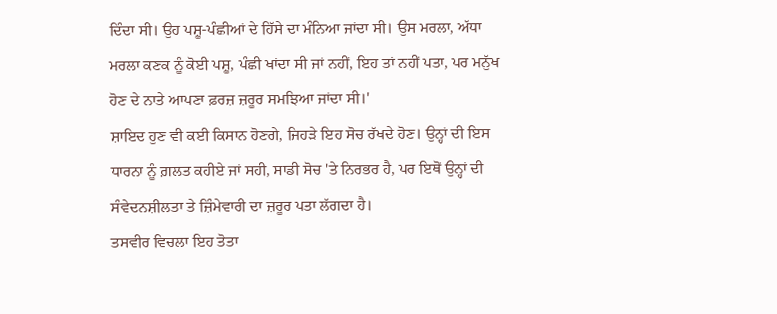ਦਿੰਦਾ ਸੀ। ਉਹ ਪਸ਼ੂ-ਪੰਛੀਆਂ ਦੇ ਹਿੱਸੇ ਦਾ ਮੰਨਿਆ ਜਾਂਦਾ ਸੀ। ਉਸ ਮਰਲਾ, ਅੱਧਾ ਮਰਲਾ ਕਣਕ ਨੂੰ ਕੋਈ ਪਸ਼ੂ, ਪੰਛੀ ਖਾਂਦਾ ਸੀ ਜਾਂ ਨਹੀਂ, ਇਹ ਤਾਂ ਨਹੀਂ ਪਤਾ, ਪਰ ਮਨੁੱਖ ਹੋਣ ਦੇ ਨਾਤੇ ਆਪਣਾ ਫ਼ਰਜ਼ ਜ਼ਰੂਰ ਸਮਝਿਆ ਜਾਂਦਾ ਸੀ।'
ਸ਼ਾਇਦ ਹੁਣ ਵੀ ਕਈ ਕਿਸਾਨ ਹੋਣਗੇ, ਜਿਹੜੇ ਇਹ ਸੋਚ ਰੱਖਦੇ ਹੋਣ। ਉਨ੍ਹਾਂ ਦੀ ਇਸ ਧਾਰਨਾ ਨੂੰ ਗ਼ਲਤ ਕਹੀਏ ਜਾਂ ਸਹੀ, ਸਾਡੀ ਸੋਚ 'ਤੇ ਨਿਰਭਰ ਹੈ, ਪਰ ਇਥੋਂ ਉਨ੍ਹਾਂ ਦੀ ਸੰਵੇਦਨਸ਼ੀਲਤਾ ਤੇ ਜ਼ਿੰਮੇਵਾਰੀ ਦਾ ਜ਼ਰੂਰ ਪਤਾ ਲੱਗਦਾ ਹੈ।
ਤਸਵੀਰ ਵਿਚਲਾ ਇਹ ਤੋਤਾ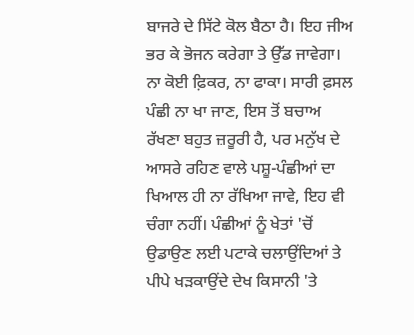ਬਾਜਰੇ ਦੇ ਸਿੱਟੇ ਕੋਲ ਬੈਠਾ ਹੈ। ਇਹ ਜੀਅ ਭਰ ਕੇ ਭੋਜਨ ਕਰੇਗਾ ਤੇ ਉੱਡ ਜਾਵੇਗਾ। ਨਾ ਕੋਈ ਫ਼ਿਕਰ, ਨਾ ਫਾਕਾ। ਸਾਰੀ ਫ਼ਸਲ ਪੰਛੀ ਨਾ ਖਾ ਜਾਣ, ਇਸ ਤੋਂ ਬਚਾਅ ਰੱਖਣਾ ਬਹੁਤ ਜ਼ਰੂਰੀ ਹੈ, ਪਰ ਮਨੁੱਖ ਦੇ ਆਸਰੇ ਰਹਿਣ ਵਾਲੇ ਪਸ਼ੂ-ਪੰਛੀਆਂ ਦਾ ਖਿਆਲ ਹੀ ਨਾ ਰੱਖਿਆ ਜਾਵੇ, ਇਹ ਵੀ ਚੰਗਾ ਨਹੀਂ। ਪੰਛੀਆਂ ਨੂੰ ਖੇਤਾਂ 'ਚੋਂ ਉਡਾਉਣ ਲਈ ਪਟਾਕੇ ਚਲਾਉਂਦਿਆਂ ਤੇ ਪੀਪੇ ਖੜਕਾਉਂਦੇ ਦੇਖ ਕਿਸਾਨੀ 'ਤੇ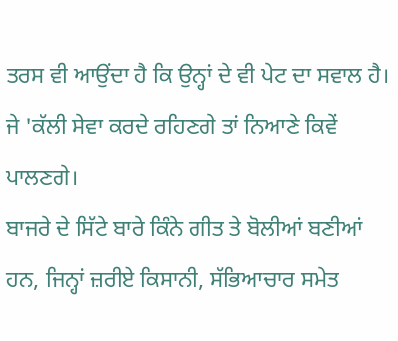ਤਰਸ ਵੀ ਆਉਂਦਾ ਹੈ ਕਿ ਉਨ੍ਹਾਂ ਦੇ ਵੀ ਪੇਟ ਦਾ ਸਵਾਲ ਹੈ। ਜੇ 'ਕੱਲੀ ਸੇਵਾ ਕਰਦੇ ਰਹਿਣਗੇ ਤਾਂ ਨਿਆਣੇ ਕਿਵੇਂ ਪਾਲਣਗੇ।
ਬਾਜਰੇ ਦੇ ਸਿੱਟੇ ਬਾਰੇ ਕਿੰਨੇ ਗੀਤ ਤੇ ਬੋਲੀਆਂ ਬਣੀਆਂ ਹਨ, ਜਿਨ੍ਹਾਂ ਜ਼ਰੀਏ ਕਿਸਾਨੀ, ਸੱਭਿਆਚਾਰ ਸਮੇਤ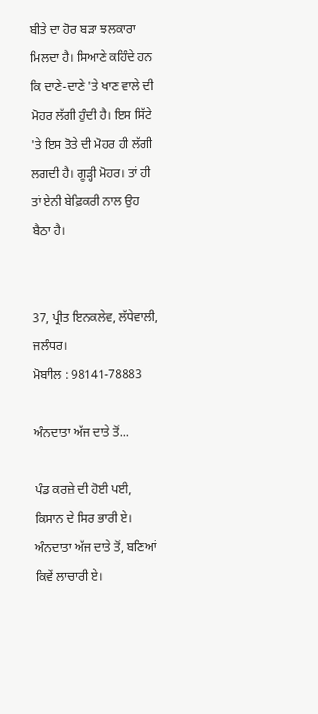ਬੀਤੇ ਦਾ ਹੋਰ ਬੜਾ ਝਲਕਾਰਾ ਮਿਲਦਾ ਹੈ। ਸਿਆਣੇ ਕਹਿੰਦੇ ਹਨ ਕਿ ਦਾਣੇ-ਦਾਣੇ 'ਤੇ ਖਾਣ ਵਾਲੇ ਦੀ ਮੋਹਰ ਲੱਗੀ ਹੁੰਦੀ ਹੈ। ਇਸ ਸਿੱਟੇ 'ਤੇ ਇਸ ਤੋਤੇ ਦੀ ਮੋਹਰ ਹੀ ਲੱਗੀ ਲਗਦੀ ਹੈ। ਗੂੜ੍ਹੀ ਮੋਹਰ। ਤਾਂ ਹੀ ਤਾਂ ਏਨੀ ਬੇਫ਼ਿਕਰੀ ਨਾਲ ਉਹ ਬੈਠਾ ਹੈ।


37, ਪ੍ਰੀਤ ਇਨਕਲੇਵ, ਲੱਧੇਵਾਲੀ, ਜਲੰਧਰ।
ਮੋਬਾੀਲ : 98141-78883

ਅੰਨਦਾਤਾ ਅੱਜ ਦਾਤੇ ਤੋਂ...

ਪੰਡ ਕਰਜ਼ੇ ਦੀ ਹੋਈ ਪਈ, ਕਿਸਾਨ ਦੇ ਸਿਰ ਭਾਰੀ ਏ।
ਅੰਨਦਾਤਾ ਅੱਜ ਦਾਤੇ ਤੋਂ, ਬਣਿਆਂ ਕਿਵੇਂ ਲਾਚਾਰੀ ਏ।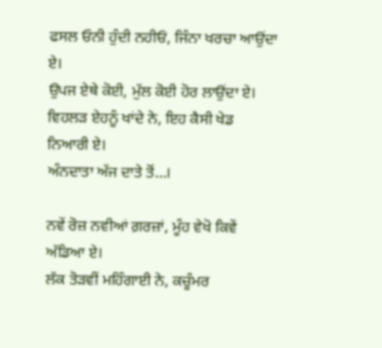ਫਸਲ ਓਨੀ ਹੁੰਦੀ ਨਹੀਓਂ, ਜਿੰਨਾ ਖਰਚਾ ਆਉਂਦਾ ਏ।
ਉਪਜ ਏਥੇ ਕੋਈ, ਮੁੱਲ ਕੋਈ ਹੋਰ ਲਾਉਂਦਾ ਏ।
ਵਿਹਲੜ ਏਹਨੂੰ ਖਾਂਦੇ ਨੇ, ਇਹ ਕੈਸੀ ਖੇਡ ਨਿਆਰੀ ਏ।
ਅੰਨਦਾਤਾ ਅੱਜ ਦਾਤੇ ਤੋਂ...।

ਨਵੇਂ ਰੋਜ਼ ਨਵੀਆਂ ਗ਼ਰਜ਼ਾਂ, ਮੂੰਹ ਵੇਖੋ ਕਿਵੇਂ ਅੱਡਿਆ ਏ।
ਲੱਕ ਤੋੜਵੀਂ ਮਹਿੰਗਾਈ ਨੇ, ਕਚੂੰਮਰ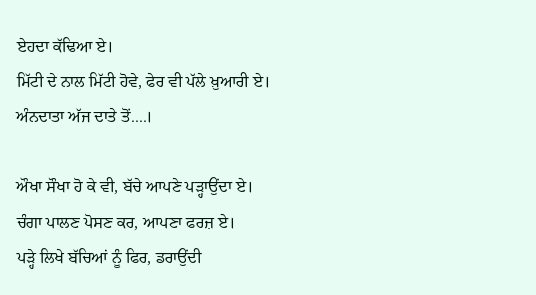ਏਹਦਾ ਕੱਢਿਆ ਏ।
ਮਿੱਟੀ ਦੇ ਨਾਲ ਮਿੱਟੀ ਹੋਵੇ, ਫੇਰ ਵੀ ਪੱਲੇ ਖ਼ੁਆਰੀ ਏ।
ਅੰਨਦਾਤਾ ਅੱਜ ਦਾਤੇ ਤੋਂ....।

ਔਖਾ ਸੌਖਾ ਹੋ ਕੇ ਵੀ, ਬੱਚੇ ਆਪਣੇ ਪੜ੍ਹਾਉਂਦਾ ਏ।
ਚੰਗਾ ਪਾਲਣ ਪੋਸਣ ਕਰ, ਆਪਣਾ ਫਰਜ਼ ਏ।
ਪੜ੍ਹੇ ਲਿਖੇ ਬੱਚਿਆਂ ਨੂੰ ਫਿਰ, ਡਰਾਉਂਦੀ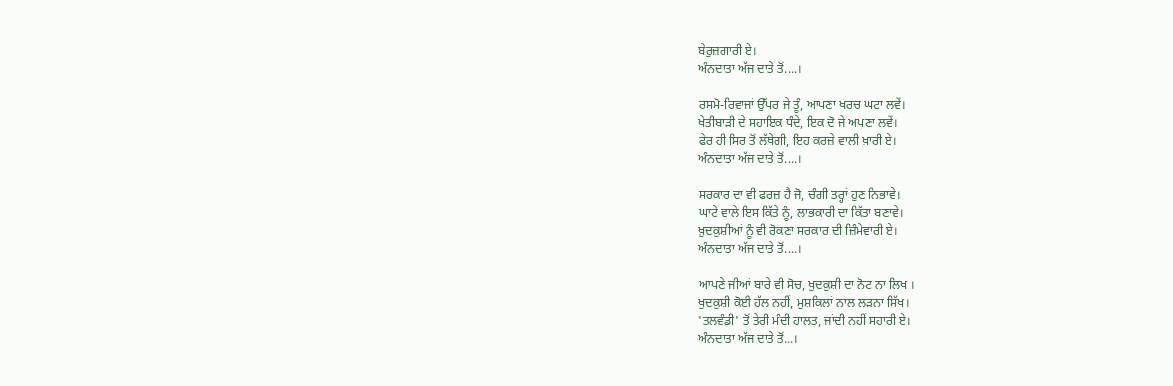ਬੇਰੁਜ਼ਗਾਰੀ ਏ।
ਅੰਨਦਾਤਾ ਅੱਜ ਦਾਤੇ ਤੋਂ....।

ਰਸਮੋ-ਰਿਵਾਜਾਂ ਉੱਪਰ ਜੇ ਤੂੰ, ਆਪਣਾ ਖਰਚ ਘਟਾ ਲਵੇਂ।
ਖੇਤੀਬਾੜੀ ਦੇ ਸਹਾਇਕ ਧੰਦੇ, ਇਕ ਦੋ ਜੇ ਅਪਣਾ ਲਵੇਂ।
ਫੇਰ ਹੀ ਸਿਰ ਤੋਂ ਲੱਥੇਗੀ, ਇਹ ਕਰਜ਼ੇ ਵਾਲੀ ਖ਼ਾਰੀ ਏ।
ਅੰਨਦਾਤਾ ਅੱਜ ਦਾਤੇ ਤੋਂ....।

ਸਰਕਾਰ ਦਾ ਵੀ ਫਰਜ਼ ਹੈ ਜੋ, ਚੰਗੀ ਤਰ੍ਹਾਂ ਹੁਣ ਨਿਭਾਵੇ।
ਘਾਟੇ ਵਾਲੇ ਇਸ ਕਿੱਤੇ ਨੂੰ, ਲਾਭਕਾਰੀ ਦਾ ਕਿੱਤਾ ਬਣਾਵੇ।
ਖ਼ੁਦਕੁਸ਼ੀਆਂ ਨੂੰ ਵੀ ਰੋਕਣਾ ਸਰਕਾਰ ਦੀ ਜ਼ਿੰਮੇਵਾਰੀ ਏ।
ਅੰਨਦਾਤਾ ਅੱਜ ਦਾਤੇ ਤੋਂ....।

ਆਪਣੇ ਜੀਆਂ ਬਾਰੇ ਵੀ ਸੋਚ, ਖੁਦਕੁਸ਼ੀ ਦਾ ਨੋਟ ਨਾ ਲਿਖ ।
ਖੁਦਕੁਸ਼ੀ ਕੋਈ ਹੱਲ ਨਹੀਂ, ਮੁਸ਼ਕਿਲਾਂ ਨਾਲ ਲੜਨਾ ਸਿੱਖ।
'ਤਲਵੰਡੀ' ਤੋਂ ਤੇਰੀ ਮੰਦੀ ਹਾਲਤ, ਜਾਂਦੀ ਨਹੀਂ ਸਹਾਰੀ ਏ।
ਅੰਨਦਾਤਾ ਅੱਜ ਦਾਤੇ ਤੋਂ...।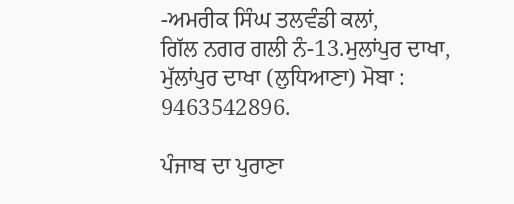-ਅਮਰੀਕ ਸਿੰਘ ਤਲਵੰਡੀ ਕਲਾਂ,
ਗਿੱਲ ਨਗਰ ਗਲੀ ਨੰ-13.ਮੁਲਾਂਪੁਰ ਦਾਖਾ, ਮੁੱਲਾਂਪੁਰ ਦਾਖਾ (ਲੁਧਿਆਣਾ) ਮੋਬਾ : 9463542896.

ਪੰਜਾਬ ਦਾ ਪੁਰਾਣਾ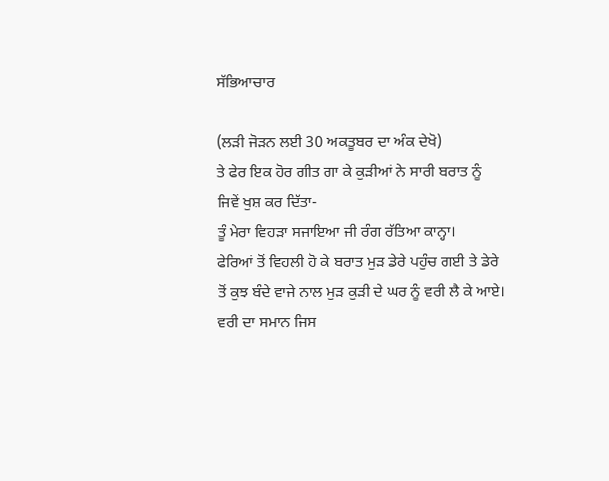ਸੱਭਿਆਚਾਰ

(ਲੜੀ ਜੋੜਨ ਲਈ 30 ਅਕਤੂਬਰ ਦਾ ਅੰਕ ਦੇਖੋ)
ਤੇ ਫੇਰ ਇਕ ਹੋਰ ਗੀਤ ਗਾ ਕੇ ਕੁੜੀਆਂ ਨੇ ਸਾਰੀ ਬਰਾਤ ਨੂੰ ਜਿਵੇਂ ਖੁਸ਼ ਕਰ ਦਿੱਤਾ-
ਤੂੰ ਮੇਰਾ ਵਿਹੜਾ ਸਜਾਇਆ ਜੀ ਰੰਗ ਰੱਤਿਆ ਕਾਨ੍ਹਾ।
ਫੇਰਿਆਂ ਤੋਂ ਵਿਹਲੀ ਹੋ ਕੇ ਬਰਾਤ ਮੁੜ ਡੇਰੇ ਪਹੁੰਚ ਗਈ ਤੇ ਡੇਰੇ ਤੋਂ ਕੁਝ ਬੰਦੇ ਵਾਜੇ ਨਾਲ ਮੁੜ ਕੁੜੀ ਦੇ ਘਰ ਨੂੰ ਵਰੀ ਲੈ ਕੇ ਆਏ। ਵਰੀ ਦਾ ਸਮਾਨ ਜਿਸ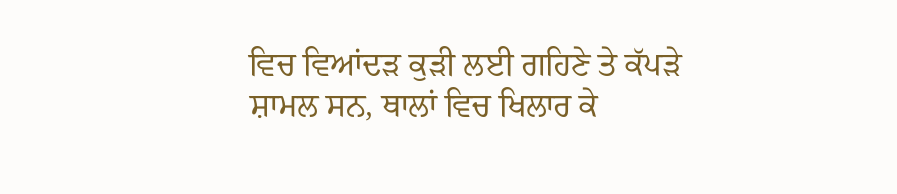ਵਿਚ ਵਿਆਂਦੜ ਕੁੜੀ ਲਈ ਗਹਿਣੇ ਤੇ ਕੱਪੜੇ ਸ਼ਾਮਲ ਸਨ, ਥਾਲਾਂ ਵਿਚ ਖਿਲਾਰ ਕੇ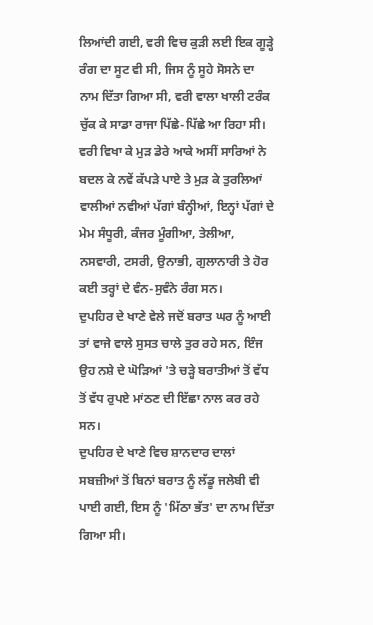ਲਿਆਂਦੀ ਗਈ, ਵਰੀ ਵਿਚ ਕੁੜੀ ਲਈ ਇਕ ਗੂੜ੍ਹੇ ਰੰਗ ਦਾ ਸੂਟ ਵੀ ਸੀ, ਜਿਸ ਨੂੰ ਸੂਹੇ ਸੋਸਨੇ ਦਾ ਨਾਮ ਦਿੱਤਾ ਗਿਆ ਸੀ, ਵਰੀ ਵਾਲਾ ਖਾਲੀ ਟਰੰਕ ਚੁੱਕ ਕੇ ਸਾਡਾ ਰਾਜਾ ਪਿੱਛੇ-ਪਿੱਛੇ ਆ ਰਿਹਾ ਸੀ।
ਵਰੀ ਵਿਖਾ ਕੇ ਮੁੜ ਡੇਰੇ ਆਕੇ ਅਸੀਂ ਸਾਰਿਆਂ ਨੇ ਬਦਲ ਕੇ ਨਵੇਂ ਕੱਪੜੇ ਪਾਏ ਤੇ ਮੁੜ ਕੇ ਤੁਰਲਿਆਂ ਵਾਲੀਆਂ ਨਵੀਆਂ ਪੱਗਾਂ ਬੰਨ੍ਹੀਆਂ, ਇਨ੍ਹਾਂ ਪੱਗਾਂ ਦੇ ਮੇਮ ਸੰਧੂਰੀ, ਕੰਜਰ ਮੂੰਗੀਆ, ਤੇਲੀਆ, ਨਸਵਾਰੀ, ਟਸਰੀ, ਉਨਾਭੀ, ਗੁਲਾਨਾਰੀ ਤੇ ਹੋਰ ਕਈ ਤਰ੍ਹਾਂ ਦੇ ਵੰਨ-ਸੁਵੰਨੇ ਰੰਗ ਸਨ।
ਦੁਪਹਿਰ ਦੇ ਖਾਣੇ ਵੇਲੇ ਜਦੋਂ ਬਰਾਤ ਘਰ ਨੂੰ ਆਈ ਤਾਂ ਵਾਜੇ ਵਾਲੇ ਸੁਸਤ ਚਾਲੇ ਤੁਰ ਰਹੇ ਸਨ, ਇੰਜ ਉਹ ਨਸ਼ੇ ਦੇ ਘੋੜਿਆਂ 'ਤੇ ਚੜ੍ਹੇ ਬਰਾਤੀਆਂ ਤੋਂ ਵੱਧ ਤੋਂ ਵੱਧ ਰੁਪਏ ਮਾਂਠਣ ਦੀ ਇੱਛਾ ਨਾਲ ਕਰ ਰਹੇ ਸਨ।
ਦੁਪਹਿਰ ਦੇ ਖਾਣੇ ਵਿਚ ਸ਼ਾਨਦਾਰ ਦਾਲਾਂ ਸਬਜ਼ੀਆਂ ਤੋਂ ਬਿਨਾਂ ਬਰਾਤ ਨੂੰ ਲੱਡੂ ਜਲੇਬੀ ਵੀ ਪਾਈ ਗਈ, ਇਸ ਨੂੰ 'ਮਿੱਠਾ ਭੱਤ' ਦਾ ਨਾਮ ਦਿੱਤਾ ਗਿਆ ਸੀ।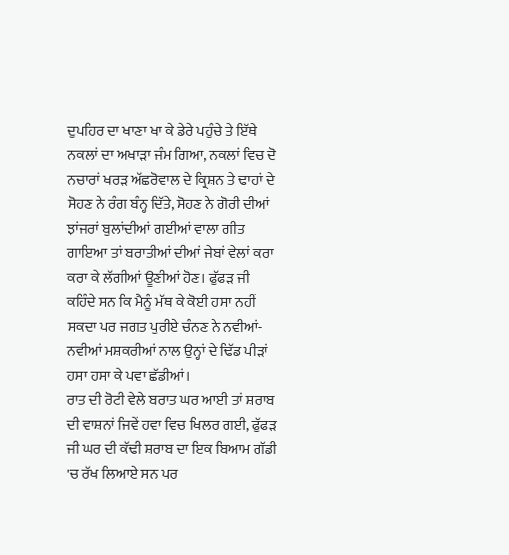ਦੁਪਹਿਰ ਦਾ ਖਾਣਾ ਖਾ ਕੇ ਡੇਰੇ ਪਹੁੰਚੇ ਤੇ ਇੱਥੇ ਨਕਲਾਂ ਦਾ ਅਖਾੜਾ ਜੰਮ ਗਿਆ, ਨਕਲਾਂ ਵਿਚ ਦੋ ਨਚਾਰਾਂ ਖਰੜ ਅੱਛਰੋਵਾਲ ਦੇ ਕ੍ਰਿਸ਼ਨ ਤੇ ਢਾਹਾਂ ਦੇ ਸੋਹਣ ਨੇ ਰੰਗ ਬੰਨ੍ਹ ਦਿੱਤੇ, ਸੋਹਣ ਨੇ ਗੋਰੀ ਦੀਆਂ ਝਾਂਜਰਾਂ ਬੁਲਾਂਦੀਆਂ ਗਈਆਂ ਵਾਲਾ ਗੀਤ ਗਾਇਆ ਤਾਂ ਬਰਾਤੀਆਂ ਦੀਆਂ ਜੇਬਾਂ ਵੇਲਾਂ ਕਰਾ ਕਰਾ ਕੇ ਲੱਗੀਆਂ ਊਣੀਆਂ ਹੋਣ। ਫੁੱਫੜ ਜੀ ਕਹਿੰਦੇ ਸਨ ਕਿ ਮੈਨੂੰ ਮੱਥ ਕੇ ਕੋਈ ਹਸਾ ਨਹੀਂ ਸਕਦਾ ਪਰ ਜਗਤ ਪੁਰੀਏ ਚੰਨਣ ਨੇ ਨਵੀਆਂ-ਨਵੀਆਂ ਮਸ਼ਕਰੀਆਂ ਨਾਲ ਉਨ੍ਹਾਂ ਦੇ ਢਿੱਡ ਪੀੜਾਂ ਹਸਾ ਹਸਾ ਕੇ ਪਵਾ ਛੱਡੀਆਂ।
ਰਾਤ ਦੀ ਰੋਟੀ ਵੇਲੇ ਬਰਾਤ ਘਰ ਆਈ ਤਾਂ ਸ਼ਰਾਬ ਦੀ ਵਾਸ਼ਨਾਂ ਜਿਵੇਂ ਹਵਾ ਵਿਚ ਖਿਲਰ ਗਈ, ਫੁੱਫੜ ਜੀ ਘਰ ਦੀ ਕੱਢੀ ਸ਼ਰਾਬ ਦਾ ਇਕ ਬਿਆਮ ਗੱਡੀ 'ਚ ਰੱਖ ਲਿਆਏ ਸਨ ਪਰ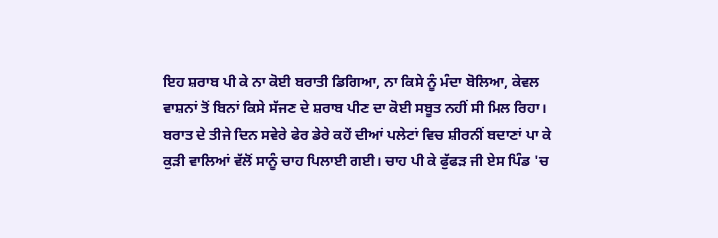ਇਹ ਸ਼ਰਾਬ ਪੀ ਕੇ ਨਾ ਕੋਈ ਬਰਾਤੀ ਡਿਗਿਆ, ਨਾ ਕਿਸੇ ਨੂੰ ਮੰਦਾ ਬੋਲਿਆ, ਕੇਵਲ ਵਾਸ਼ਨਾਂ ਤੋਂ ਬਿਨਾਂ ਕਿਸੇ ਸੱਜਣ ਦੇ ਸ਼ਰਾਬ ਪੀਣ ਦਾ ਕੋਈ ਸਬੂਤ ਨਹੀਂ ਸੀ ਮਿਲ ਰਿਹਾ।
ਬਰਾਤ ਦੇ ਤੀਜੇ ਦਿਨ ਸਵੇਰੇ ਫੇਰ ਡੇਰੇ ਕਹੇਂ ਦੀਆਂ ਪਲੇਟਾਂ ਵਿਚ ਸ਼ੀਰਨੀਂ ਬਦਾਣਾਂ ਪਾ ਕੇ ਕੁੜੀ ਵਾਲਿਆਂ ਵੱਲੋਂ ਸਾਨੂੰ ਚਾਹ ਪਿਲਾਈ ਗਈ। ਚਾਹ ਪੀ ਕੇ ਫੁੱਫੜ ਜੀ ਏਸ ਪਿੰਡ 'ਚ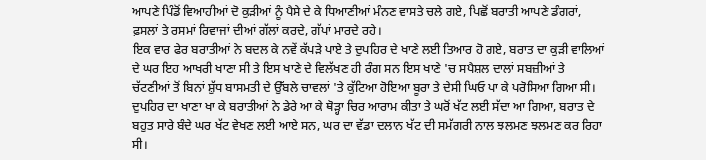ਆਪਣੇ ਪਿੰਡੋਂ ਵਿਆਹੀਆਂ ਦੋ ਕੁੜੀਆਂ ਨੂੰ ਪੈਸੇ ਦੇ ਕੇ ਧਿਆਣੀਆਂ ਮੰਨਣ ਵਾਸਤੇ ਚਲੇ ਗਏ, ਪਿਛੋਂ ਬਰਾਤੀ ਆਪਣੇ ਡੰਗਰਾਂ, ਫ਼ਸਲਾਂ ਤੇ ਰਸਮਾਂ ਰਿਵਾਜਾਂ ਦੀਆਂ ਗੱਲਾਂ ਕਰਦੇ, ਗੱਪਾਂ ਮਾਰਦੇ ਰਹੇ।
ਇਕ ਵਾਰ ਫੇਰ ਬਰਾਤੀਆਂ ਨੇ ਬਦਲ ਕੇ ਨਵੇਂ ਕੱਪੜੇ ਪਾਏ ਤੇ ਦੁਪਹਿਰ ਦੇ ਖਾਣੇ ਲਈ ਤਿਆਰ ਹੋ ਗਏ, ਬਰਾਤ ਦਾ ਕੁੜੀ ਵਾਲਿਆਂ ਦੇ ਘਰ ਇਹ ਆਖਰੀ ਖਾਣਾ ਸੀ ਤੇ ਇਸ ਖਾਣੇ ਦੇ ਵਿਲੱਖਣ ਹੀ ਰੰਗ ਸਨ ਇਸ ਖਾਣੇ 'ਚ ਸਪੈਸ਼ਲ ਦਾਲਾਂ ਸਬਜ਼ੀਆਂ ਤੇ ਚੱਟਣੀਆਂ ਤੋਂ ਬਿਨਾਂ ਸ਼ੁੱਧ ਬਾਸਮਤੀ ਦੇ ਉੱਬਲੇ ਚਾਵਲਾਂ 'ਤੇ ਕੁੱਟਿਆ ਹੋਇਆ ਬੂਰਾ ਤੇ ਦੇਸੀ ਘਿਓ ਪਾ ਕੇ ਪਰੋਸਿਆ ਗਿਆ ਸੀ।
ਦੁਪਹਿਰ ਦਾ ਖਾਣਾ ਖਾ ਕੇ ਬਰਾਤੀਆਂ ਨੇ ਡੇਰੇ ਆ ਕੇ ਥੋੜ੍ਹਾ ਚਿਰ ਆਰਾਮ ਕੀਤਾ ਤੇ ਘਰੋਂ ਖੱਟ ਲਈ ਸੱਦਾ ਆ ਗਿਆ, ਬਰਾਤ ਦੇ ਬਹੁਤ ਸਾਰੇ ਬੰਦੇ ਘਰ ਖੱਟ ਵੇਖਣ ਲਈ ਆਏ ਸਨ, ਘਰ ਦਾ ਵੱਡਾ ਦਲਾਨ ਖੱਟ ਦੀ ਸਮੱਗਰੀ ਨਾਲ ਝਲਮਣ ਝਲਮਣ ਕਰ ਰਿਹਾ ਸੀ।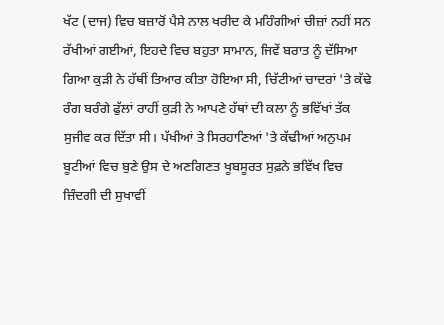ਖੱਟ (ਦਾਜ) ਵਿਚ ਬਜ਼ਾਰੋਂ ਪੈਸੇ ਨਾਲ ਖਰੀਦ ਕੇ ਮਹਿੰਗੀਆਂ ਚੀਜ਼ਾਂ ਨਹੀਂ ਸਨ ਰੱਖੀਆਂ ਗਈਆਂ, ਇਹਦੇ ਵਿਚ ਬਹੁਤਾ ਸਾਮਾਨ, ਜਿਵੇਂ ਬਰਾਤ ਨੂੰ ਦੱਸਿਆ ਗਿਆ ਕੁੜੀ ਨੇ ਹੱਥੀਂ ਤਿਆਰ ਕੀਤਾ ਹੋਇਆ ਸੀ, ਚਿੱਟੀਆਂ ਚਾਦਰਾਂ 'ਤੇ ਕੱਢੇ ਰੰਗ ਬਰੰਗੇ ਫੁੱਲਾਂ ਰਾਹੀਂ ਕੁੜੀ ਨੇ ਆਪਣੇ ਹੱਥਾਂ ਦੀ ਕਲਾ ਨੂੰ ਭਵਿੱਖਾਂ ਤੱਕ ਸੁਜੀਵ ਕਰ ਦਿੱਤਾ ਸੀ। ਪੱਖੀਆਂ ਤੇ ਸਿਰਹਾਣਿਆਂ 'ਤੇ ਕੱਢੀਆਂ ਅਨੁਪਮ ਬੂਟੀਆਂ ਵਿਚ ਬੁਣੇ ਉਸ ਦੇ ਅਣਗਿਣਤ ਖੂਬਸੂਰਤ ਸੁਫ਼ਨੇ ਭਵਿੱਖ ਵਿਚ ਜ਼ਿੰਦਗੀ ਦੀ ਸੁਖਾਵੀਂ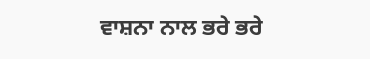ਵਾਸ਼ਨਾ ਨਾਲ ਭਰੇ ਭਰੇ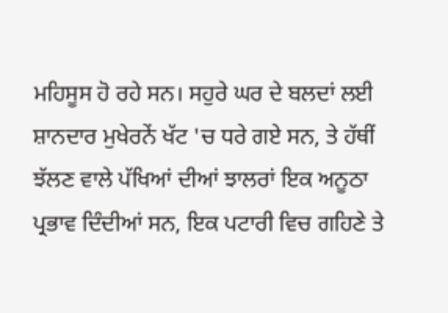ਮਹਿਸੂਸ ਹੋ ਰਹੇ ਸਨ। ਸਹੁਰੇ ਘਰ ਦੇ ਬਲਦਾਂ ਲਈ ਸ਼ਾਨਦਾਰ ਮੁਖੇਰਨੇਂ ਖੱਟ 'ਚ ਧਰੇ ਗਏ ਸਨ, ਤੇ ਹੱਥੀਂ ਝੱਲਣ ਵਾਲੇ ਪੱਖਿਆਂ ਦੀਆਂ ਝਾਲਰਾਂ ਇਕ ਅਨੂਠਾ ਪ੍ਰਭਾਵ ਦਿੰਦੀਆਂ ਸਨ, ਇਕ ਪਟਾਰੀ ਵਿਚ ਗਹਿਣੇ ਤੇ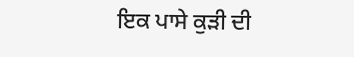ਇਕ ਪਾਸੇ ਕੁੜੀ ਦੀ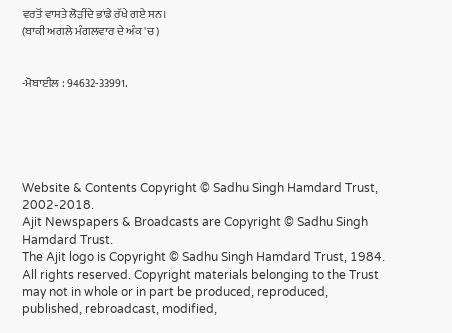ਵਰਤੋਂ ਵਾਸਤੇ ਲੋੜੀਂਦੇ ਭਾਂਡੇ ਰੱਖੇ ਗਏ ਸਨ।
(ਬਾਕੀ ਅਗਲੇ ਮੰਗਲਵਾਰ ਦੇ ਅੰਕ 'ਚ)


-ਮੋਬਾਈਲ : 94632-33991.





Website & Contents Copyright © Sadhu Singh Hamdard Trust, 2002-2018.
Ajit Newspapers & Broadcasts are Copyright © Sadhu Singh Hamdard Trust.
The Ajit logo is Copyright © Sadhu Singh Hamdard Trust, 1984.
All rights reserved. Copyright materials belonging to the Trust may not in whole or in part be produced, reproduced, published, rebroadcast, modified,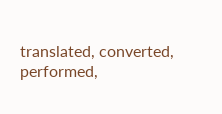translated, converted, performed,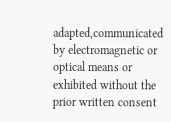adapted,communicated by electromagnetic or optical means or exhibited without the prior written consent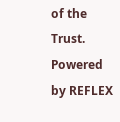of the Trust. Powered by REFLEX